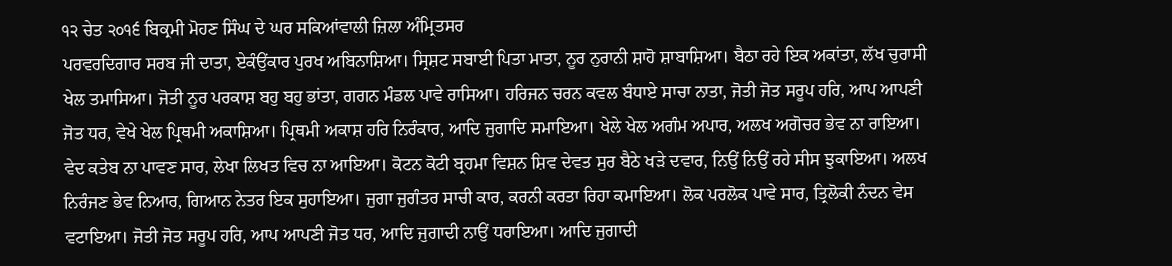੧੨ ਚੇਤ ੨੦੧੬ ਬਿਕ੍ਰਮੀ ਮੋਹਣ ਸਿੰਘ ਦੇ ਘਰ ਸਕਿਆਂਵਾਲੀ ਜ਼ਿਲਾ ਅੰਮ੍ਰਿਤਸਰ
ਪਰਵਰਦਿਗਾਰ ਸਰਬ ਜੀ ਦਾਤਾ, ਏਕੰਉਂਕਾਰ ਪੁਰਖ ਅਬਿਨਾਸ਼ਿਆ। ਸ੍ਰਿਸ਼ਟ ਸਬਾਈ ਪਿਤਾ ਮਾਤਾ, ਨੂਰ ਨੁਰਾਨੀ ਸ਼ਾਹੋ ਸ਼ਾਬਾਸ਼ਿਆ। ਬੈਠਾ ਰਹੇ ਇਕ ਅਕਾਂਤਾ, ਲੱਖ ਚੁਰਾਸੀ ਖੇਲ ਤਮਾਸਿਆ। ਜੋਤੀ ਨੂਰ ਪਰਕਾਸ਼ ਬਹੁ ਬਹੁ ਭਾਂਤਾ, ਗਗਨ ਮੰਡਲ ਪਾਵੇ ਰਾਸਿਆ। ਹਰਿਜਨ ਚਰਨ ਕਵਲ ਬੰਧਾਏ ਸਾਚਾ ਨਾਤਾ, ਜੋਤੀ ਜੋਤ ਸਰੂਪ ਹਰਿ, ਆਪ ਆਪਣੀ ਜੋਤ ਧਰ, ਵੇਖੇ ਖੇਲ ਪ੍ਰਿਥਮੀ ਅਕਾਸ਼ਿਆ। ਪ੍ਰਿਥਮੀ ਅਕਾਸ਼ ਹਰਿ ਨਿਰੰਕਾਰ, ਆਦਿ ਜੁਗਾਦਿ ਸਮਾਇਆ। ਖੇਲੇ ਖੇਲ ਅਗੰਮ ਅਪਾਰ, ਅਲਖ ਅਗੋਚਰ ਭੇਵ ਨਾ ਰਾਇਆ। ਵੇਦ ਕਤੇਬ ਨਾ ਪਾਵਣ ਸਾਰ, ਲੇਖਾ ਲਿਖਤ ਵਿਚ ਨਾ ਆਇਆ। ਕੋਟਨ ਕੋਟੀ ਬ੍ਰਹਮਾ ਵਿਸ਼ਨ ਸ਼ਿਵ ਦੇਵਤ ਸੁਰ ਬੈਠੇ ਖੜੇ ਦਵਾਰ, ਨਿਉਂ ਨਿਉਂ ਰਹੇ ਸੀਸ ਝੁਕਾਇਆ। ਅਲਖ ਨਿਰੰਜਣ ਭੇਵ ਨਿਆਰ, ਗਿਆਨ ਨੇਤਰ ਇਕ ਸੁਹਾਇਆ। ਜੁਗਾ ਜੁਗੰਤਰ ਸਾਚੀ ਕਾਰ, ਕਰਨੀ ਕਰਤਾ ਰਿਹਾ ਕਮਾਇਆ। ਲੋਕ ਪਰਲੋਕ ਪਾਵੇ ਸਾਰ, ਤ੍ਰਿਲੋਕੀ ਨੰਦਨ ਵੇਸ ਵਟਾਇਆ। ਜੋਤੀ ਜੋਤ ਸਰੂਪ ਹਰਿ, ਆਪ ਆਪਣੀ ਜੋਤ ਧਰ, ਆਦਿ ਜੁਗਾਦੀ ਨਾਉਂ ਧਰਾਇਆ। ਆਦਿ ਜੁਗਾਦੀ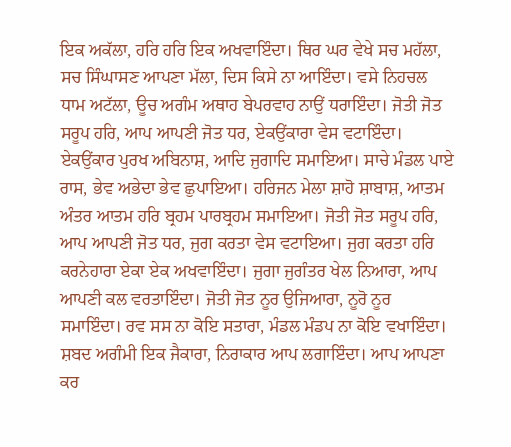ਇਕ ਅਕੱਲਾ, ਹਰਿ ਹਰਿ ਇਕ ਅਖਵਾਇੰਦਾ। ਥਿਰ ਘਰ ਵੇਖੇ ਸਚ ਮਹੱਲਾ, ਸਚ ਸਿੰਘਾਸਣ ਆਪਣਾ ਮੱਲਾ, ਦਿਸ ਕਿਸੇ ਨਾ ਆਇੰਦਾ। ਵਸੇ ਨਿਹਚਲ ਧਾਮ ਅਟੱਲਾ, ਊਚ ਅਗੰਮ ਅਥਾਹ ਬੇਪਰਵਾਹ ਨਾਉਂ ਧਰਾਇੰਦਾ। ਜੋਤੀ ਜੋਤ ਸਰੂਪ ਹਰਿ, ਆਪ ਆਪਣੀ ਜੋਤ ਧਰ, ਏਕਉਂਕਾਰਾ ਵੇਸ ਵਟਾਇੰਦਾ। ਏਕਉਂਕਾਰ ਪੁਰਖ ਅਬਿਨਾਸ਼, ਆਦਿ ਜੁਗਾਦਿ ਸਮਾਇਆ। ਸਾਚੇ ਮੰਡਲ ਪਾਏ ਰਾਸ, ਭੇਵ ਅਭੇਦਾ ਭੇਵ ਛੁਪਾਇਆ। ਹਰਿਜਨ ਮੇਲਾ ਸ਼ਾਹੋ ਸ਼ਾਬਾਸ਼, ਆਤਮ ਅੰਤਰ ਆਤਮ ਹਰਿ ਬ੍ਰਹਮ ਪਾਰਬ੍ਰਹਮ ਸਮਾਇਆ। ਜੋਤੀ ਜੋਤ ਸਰੂਪ ਹਰਿ, ਆਪ ਆਪਣੀ ਜੋਤ ਧਰ, ਜੁਗ ਕਰਤਾ ਵੇਸ ਵਟਾਇਆ। ਜੁਗ ਕਰਤਾ ਹਰਿ ਕਰਨੇਹਾਰਾ ਏਕਾ ਏਕ ਅਖਵਾਇੰਦਾ। ਜੁਗਾ ਜੁਗੰਤਰ ਖੇਲ ਨਿਆਰਾ, ਆਪ ਆਪਣੀ ਕਲ ਵਰਤਾਇੰਦਾ। ਜੋਤੀ ਜੋਤ ਨੂਰ ਉਜਿਆਰਾ, ਨੂਰੋ ਨੂਰ ਸਮਾਇੰਦਾ। ਰਵ ਸਸ ਨਾ ਕੋਇ ਸਤਾਰਾ, ਮੰਡਲ ਮੰਡਪ ਨਾ ਕੋਇ ਵਖਾਇੰਦਾ। ਸ਼ਬਦ ਅਗੰਮੀ ਇਕ ਜੈਕਾਰਾ, ਨਿਰਾਕਾਰ ਆਪ ਲਗਾਇੰਦਾ। ਆਪ ਆਪਣਾ ਕਰ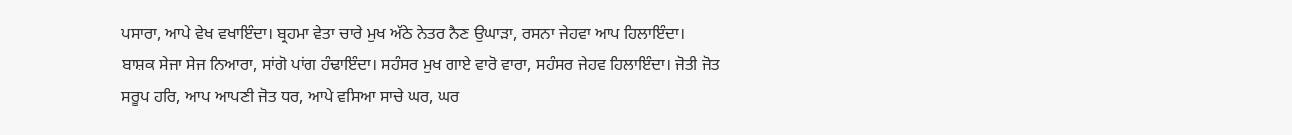ਪਸਾਰਾ, ਆਪੇ ਵੇਖ ਵਖਾਇੰਦਾ। ਬ੍ਰਹਮਾ ਵੇਤਾ ਚਾਰੇ ਮੁਖ ਅੱਠੇ ਨੇਤਰ ਨੈਣ ਉਘਾੜਾ, ਰਸਨਾ ਜੇਹਵਾ ਆਪ ਹਿਲਾਇੰਦਾ। ਬਾਸ਼ਕ ਸੇਜਾ ਸੇਜ ਨਿਆਰਾ, ਸਾਂਗੋ ਪਾਂਗ ਹੰਢਾਇੰਦਾ। ਸਹੰਸਰ ਮੁਖ ਗਾਏ ਵਾਰੋ ਵਾਰਾ, ਸਹੰਸਰ ਜੇਹਵ ਹਿਲਾਇੰਦਾ। ਜੋਤੀ ਜੋਤ ਸਰੂਪ ਹਰਿ, ਆਪ ਆਪਣੀ ਜੋਤ ਧਰ, ਆਪੇ ਵਸਿਆ ਸਾਚੇ ਘਰ, ਘਰ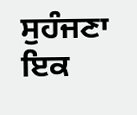ਸੁਹੰਜਣਾ ਇਕ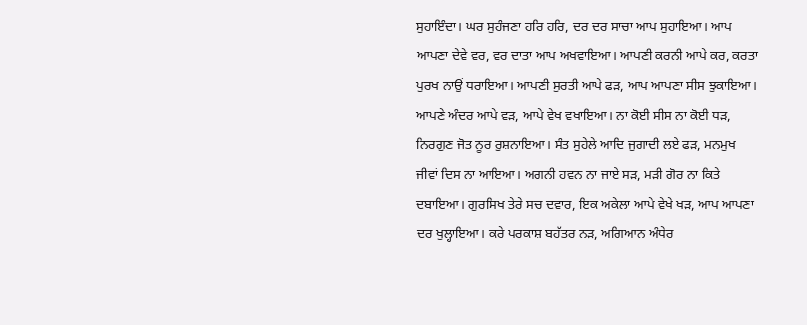ਸੁਹਾਇੰਦਾ। ਘਰ ਸੁਹੰਜਣਾ ਹਰਿ ਹਰਿ, ਦਰ ਦਰ ਸਾਚਾ ਆਪ ਸੁਹਾਇਆ। ਆਪ ਆਪਣਾ ਦੇਵੇ ਵਰ, ਵਰ ਦਾਤਾ ਆਪ ਅਖਵਾਇਆ। ਆਪਣੀ ਕਰਨੀ ਆਪੇ ਕਰ, ਕਰਤਾ ਪੁਰਖ ਨਾਉਂ ਧਰਾਇਆ। ਆਪਣੀ ਸੁਰਤੀ ਆਪੇ ਫੜ, ਆਪ ਆਪਣਾ ਸੀਸ ਝੁਕਾਇਆ। ਆਪਣੇ ਅੰਦਰ ਆਪੇ ਵੜ, ਆਪੇ ਵੇਖ ਵਖਾਇਆ। ਨਾ ਕੋਈ ਸੀਸ ਨਾ ਕੋਈ ਧੜ, ਨਿਰਗੁਣ ਜੋਤ ਨੂਰ ਰੁਸ਼ਨਾਇਆ। ਸੰਤ ਸੁਹੇਲੇ ਆਦਿ ਜੁਗਾਦੀ ਲਏ ਫੜ, ਮਨਮੁਖ ਜੀਵਾਂ ਦਿਸ ਨਾ ਆਇਆ। ਅਗਨੀ ਹਵਨ ਨਾ ਜਾਏ ਸੜ, ਮੜੀ ਗੋਰ ਨਾ ਕਿਤੇ ਦਬਾਇਆ। ਗੁਰਸਿਖ ਤੇਰੇ ਸਚ ਦਵਾਰ, ਇਕ ਅਕੇਲਾ ਆਪੇ ਵੇਖੇ ਖੜ, ਆਪ ਆਪਣਾ ਦਰ ਖੁਲ੍ਹਾਇਆ। ਕਰੇ ਪਰਕਾਸ਼ ਬਹੱਤਰ ਨੜ, ਅਗਿਆਨ ਅੰਧੇਰ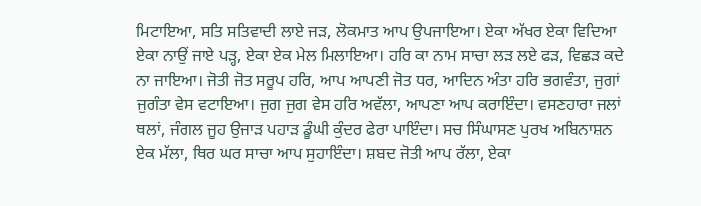ਮਿਟਾਇਆ, ਸਤਿ ਸਤਿਵਾਦੀ ਲਾਏ ਜੜ, ਲੋਕਮਾਤ ਆਪ ਉਪਜਾਇਆ। ਏਕਾ ਅੱਖਰ ਏਕਾ ਵਿਦਿਆ ਏਕਾ ਨਾਉਂ ਜਾਏ ਪੜ੍ਹ, ਏਕਾ ਏਕ ਮੇਲ ਮਿਲਾਇਆ। ਹਰਿ ਕਾ ਨਾਮ ਸਾਚਾ ਲੜ ਲਏ ਫੜ, ਵਿਛੜ ਕਦੇ ਨਾ ਜਾਇਆ। ਜੋਤੀ ਜੋਤ ਸਰੂਪ ਹਰਿ, ਆਪ ਆਪਣੀ ਜੋਤ ਧਰ, ਆਦਿਨ ਅੰਤਾ ਹਰਿ ਭਗਵੰਤਾ, ਜੁਗਾਂ ਜੁਗੰਤਾ ਵੇਸ ਵਟਾਇਆ। ਜੁਗ ਜੁਗ ਵੇਸ ਹਰਿ ਅਵੱਲਾ, ਆਪਣਾ ਆਪ ਕਰਾਇੰਦਾ। ਵਸਣਹਾਰਾ ਜਲਾਂ ਥਲਾਂ, ਜੰਗਲ ਜੂਹ ਉਜਾੜ ਪਹਾੜ ਡੂੰਘੀ ਕੁੰਦਰ ਫੇਰਾ ਪਾਇੰਦਾ। ਸਚ ਸਿੰਘਾਸਣ ਪੁਰਖ ਅਬਿਨਾਸ਼ਨ ਏਕ ਮੱਲਾ, ਥਿਰ ਘਰ ਸਾਚਾ ਆਪ ਸੁਹਾਇੰਦਾ। ਸ਼ਬਦ ਜੋਤੀ ਆਪ ਰੱਲਾ, ਏਕਾ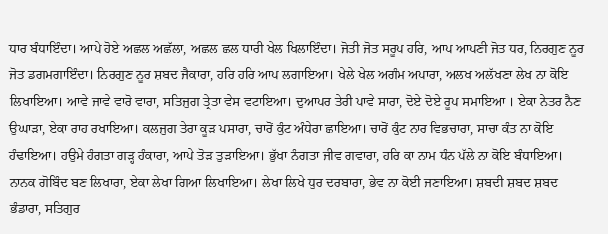ਧਾਰ ਬੰਧਾਇੰਦਾ। ਆਪੇ ਹੋਏ ਅਛਲ ਅਛੱਲਾ, ਅਛਲ ਛਲ ਧਾਰੀ ਖੇਲ ਖਿਲਾਇੰਦਾ। ਜੋਤੀ ਜੋਤ ਸਰੂਪ ਹਰਿ, ਆਪ ਆਪਣੀ ਜੋਤ ਧਰ, ਨਿਰਗੁਣ ਨੂਰ ਜੋਤ ਡਗਮਗਾਇੰਦਾ। ਨਿਰਗੁਣ ਨੂਰ ਸ਼ਬਦ ਜੈਕਾਰਾ, ਹਰਿ ਹਰਿ ਆਪ ਲਗਾਇਆ। ਖੇਲੇ ਖੇਲ ਅਗੰਮ ਅਪਾਰਾ, ਅਲਖ ਅਲੱਖਣਾ ਲੇਖ ਨਾ ਕੋਇ ਲਿਖਾਇਆ। ਆਵੇ ਜਾਵੇ ਵਾਰੋ ਵਾਰਾ, ਸਤਿਜੁਗ ਤ੍ਰੇਤਾ ਵੇਸ ਵਟਾਇਆ। ਦੁਆਪਰ ਤੇਰੀ ਪਾਵੇ ਸਾਰਾ, ਦੋਏ ਦੋਏ ਰੂਪ ਸਮਾਇਆ । ਏਕਾ ਨੇਤਰ ਨੈਣ ਉਘਾੜਾ, ਏਕਾ ਰਾਹ ਰਖਾਇਆ। ਕਲਜੁਗ ਤੇਰਾ ਕੂੜ ਪਸਾਰਾ, ਚਾਰੋਂ ਕੁੰਟ ਅੰਧੇਰਾ ਛਾਇਆ। ਚਾਰੋਂ ਕੁੰਟ ਨਾਰ ਵਿਭਚਾਰਾ, ਸਾਚਾ ਕੰਤ ਨਾ ਕੋਇ ਹੰਢਾਇਆ। ਹਉਮੇ ਹੰਗਤਾ ਗੜ੍ਹ ਹੰਕਾਰਾ, ਆਪੇ ਤੋੜ ਤੁੜਾਇਆ। ਭੁੱਖਾ ਨੰਗਤਾ ਜੀਵ ਗਵਾਰਾ, ਹਰਿ ਕਾ ਨਾਮ ਧੰਨ ਪੱਲੇ ਨਾ ਕੋਇ ਬੰਧਾਇਆ। ਨਾਨਕ ਗੋਬਿੰਦ ਬਣ ਲਿਖਾਰਾ, ਏਕਾ ਲੇਖਾ ਗਿਆ ਲਿਖਾਇਆ। ਲੇਖਾ ਲਿਖੇ ਧੁਰ ਦਰਬਾਰਾ, ਭੇਵ ਨਾ ਕੋਈ ਜਣਾਇਆ। ਸ਼ਬਦੀ ਸ਼ਬਦ ਸ਼ਬਦ ਭੰਡਾਰਾ, ਸਤਿਗੁਰ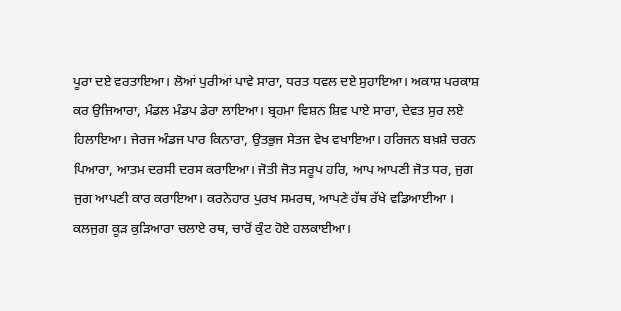ਪੂਰਾ ਦਏ ਵਰਤਾਇਆ। ਲੋਆਂ ਪੁਰੀਆਂ ਪਾਵੇ ਸਾਰਾ, ਧਰਤ ਧਵਲ ਦਏ ਸੁਹਾਇਆ। ਅਕਾਸ਼ ਪਰਕਾਸ਼ ਕਰ ਉਜਿਆਰਾ, ਮੰਡਲ ਮੰਡਪ ਡੇਰਾ ਲਾਇਆ। ਬ੍ਰਹਮਾ ਵਿਸ਼ਨ ਸ਼ਿਵ ਪਾਏ ਸਾਰਾ, ਦੇਵਤ ਸੁਰ ਲਏ ਹਿਲਾਇਆ। ਜੇਰਜ ਅੰਡਜ ਪਾਰ ਕਿਨਾਰਾ, ਉਤਭੁਜ ਸੇਤਜ ਵੇਖ ਵਖਾਇਆ। ਹਰਿਜਨ ਬਖ਼ਸ਼ੇ ਚਰਨ ਪਿਆਰਾ, ਆਤਮ ਦਰਸੀ ਦਰਸ ਕਰਾਇਆ। ਜੋਤੀ ਜੋਤ ਸਰੂਪ ਹਰਿ, ਆਪ ਆਪਣੀ ਜੋਤ ਧਰ, ਜੁਗ ਜੁਗ ਆਪਣੀ ਕਾਰ ਕਰਾਇਆ। ਕਰਨੇਹਾਰ ਪੁਰਖ ਸਮਰਥ, ਆਪਣੇ ਹੱਥ ਰੱਖੇ ਵਡਿਆਈਆ । ਕਲਜੁਗ ਕੂੜ ਕੁੜਿਆਰਾ ਚਲਾਏ ਰਥ, ਚਾਰੋਂ ਕੁੰਟ ਹੋਏ ਹਲਕਾਈਆ।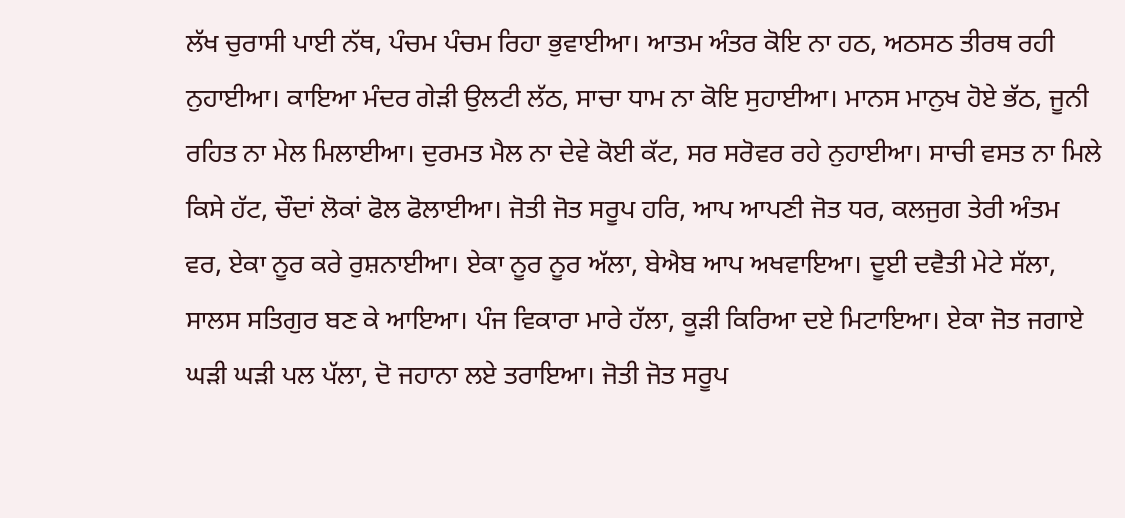ਲੱਖ ਚੁਰਾਸੀ ਪਾਈ ਨੱਥ, ਪੰਚਮ ਪੰਚਮ ਰਿਹਾ ਭੁਵਾਈਆ। ਆਤਮ ਅੰਤਰ ਕੋਇ ਨਾ ਹਠ, ਅਠਸਠ ਤੀਰਥ ਰਹੀ ਨੁਹਾਈਆ। ਕਾਇਆ ਮੰਦਰ ਗੇੜੀ ਉਲਟੀ ਲੱਠ, ਸਾਚਾ ਧਾਮ ਨਾ ਕੋਇ ਸੁਹਾਈਆ। ਮਾਨਸ ਮਾਨੁਖ ਹੋਏ ਭੱਠ, ਜੂਨੀ ਰਹਿਤ ਨਾ ਮੇਲ ਮਿਲਾਈਆ। ਦੁਰਮਤ ਮੈਲ ਨਾ ਦੇਵੇ ਕੋਈ ਕੱਟ, ਸਰ ਸਰੋਵਰ ਰਹੇ ਨੁਹਾਈਆ। ਸਾਚੀ ਵਸਤ ਨਾ ਮਿਲੇ ਕਿਸੇ ਹੱਟ, ਚੌਦਾਂ ਲੋਕਾਂ ਫੋਲ ਫੋਲਾਈਆ। ਜੋਤੀ ਜੋਤ ਸਰੂਪ ਹਰਿ, ਆਪ ਆਪਣੀ ਜੋਤ ਧਰ, ਕਲਜੁਗ ਤੇਰੀ ਅੰਤਮ ਵਰ, ਏਕਾ ਨੂਰ ਕਰੇ ਰੁਸ਼ਨਾਈਆ। ਏਕਾ ਨੂਰ ਨੂਰ ਅੱਲਾ, ਬੇਐਬ ਆਪ ਅਖਵਾਇਆ। ਦੂਈ ਦਵੈਤੀ ਮੇਟੇ ਸੱਲਾ, ਸਾਲਸ ਸਤਿਗੁਰ ਬਣ ਕੇ ਆਇਆ। ਪੰਜ ਵਿਕਾਰਾ ਮਾਰੇ ਹੱਲਾ, ਕੂੜੀ ਕਿਰਿਆ ਦਏ ਮਿਟਾਇਆ। ਏਕਾ ਜੋਤ ਜਗਾਏ ਘੜੀ ਘੜੀ ਪਲ ਪੱਲਾ, ਦੋ ਜਹਾਨਾ ਲਏ ਤਰਾਇਆ। ਜੋਤੀ ਜੋਤ ਸਰੂਪ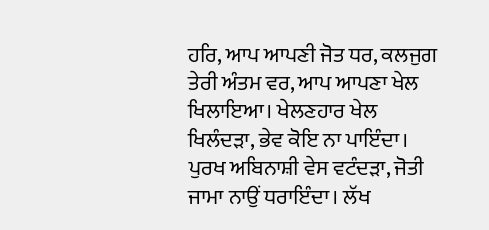ਹਰਿ, ਆਪ ਆਪਣੀ ਜੋਤ ਧਰ, ਕਲਜੁਗ ਤੇਰੀ ਅੰਤਮ ਵਰ, ਆਪ ਆਪਣਾ ਖੇਲ ਖਿਲਾਇਆ। ਖੇਲਣਹਾਰ ਖੇਲ ਖਿਲੰਦੜਾ, ਭੇਵ ਕੋਇ ਨਾ ਪਾਇੰਦਾ। ਪੁਰਖ ਅਬਿਨਾਸ਼ੀ ਵੇਸ ਵਟੰਦੜਾ, ਜੋਤੀ ਜਾਮਾ ਨਾਉਂ ਧਰਾਇੰਦਾ। ਲੱਖ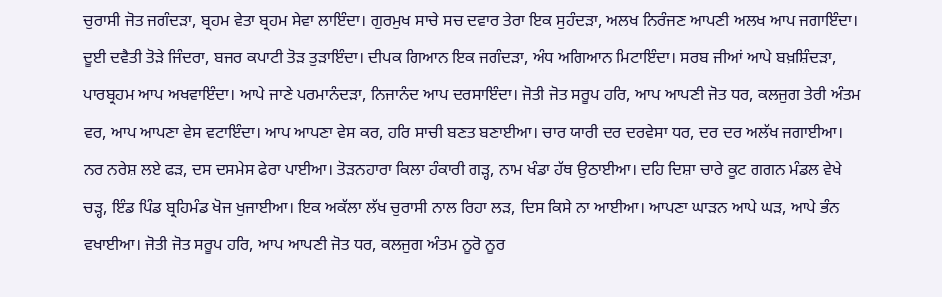ਚੁਰਾਸੀ ਜੋਤ ਜਗੰਦੜਾ, ਬ੍ਰਹਮ ਵੇਤਾ ਬ੍ਰਹਮ ਸੇਵਾ ਲਾਇੰਦਾ। ਗੁਰਮੁਖ ਸਾਚੇ ਸਚ ਦਵਾਰ ਤੇਰਾ ਇਕ ਸੁਹੰਦੜਾ, ਅਲਖ ਨਿਰੰਜਣ ਆਪਣੀ ਅਲਖ ਆਪ ਜਗਾਇੰਦਾ। ਦੂਈ ਦਵੈਤੀ ਤੋੜੇ ਜਿੰਦਰਾ, ਬਜਰ ਕਪਾਟੀ ਤੋੜ ਤੁੜਾਇੰਦਾ। ਦੀਪਕ ਗਿਆਨ ਇਕ ਜਗੰਦੜਾ, ਅੰਧ ਅਗਿਆਨ ਮਿਟਾਇੰਦਾ। ਸਰਬ ਜੀਆਂ ਆਪੇ ਬਖ਼ਸ਼ਿੰਦੜਾ, ਪਾਰਬ੍ਰਹਮ ਆਪ ਅਖਵਾਇੰਦਾ। ਆਪੇ ਜਾਣੇ ਪਰਮਾਨੰਦੜਾ, ਨਿਜਾਨੰਦ ਆਪ ਦਰਸਾਇੰਦਾ। ਜੋਤੀ ਜੋਤ ਸਰੂਪ ਹਰਿ, ਆਪ ਆਪਣੀ ਜੋਤ ਧਰ, ਕਲਜੁਗ ਤੇਰੀ ਅੰਤਮ ਵਰ, ਆਪ ਆਪਣਾ ਵੇਸ ਵਟਾਇੰਦਾ। ਆਪ ਆਪਣਾ ਵੇਸ ਕਰ, ਹਰਿ ਸਾਚੀ ਬਣਤ ਬਣਾਈਆ। ਚਾਰ ਯਾਰੀ ਦਰ ਦਰਵੇਸਾ ਧਰ, ਦਰ ਦਰ ਅਲੱਖ ਜਗਾਈਆ। ਨਰ ਨਰੇਸ਼ ਲਏ ਫੜ, ਦਸ ਦਸਮੇਸ ਫੇਰਾ ਪਾਈਆ। ਤੋੜਨਹਾਰਾ ਕਿਲਾ ਹੰਕਾਰੀ ਗੜ੍ਹ, ਨਾਮ ਖੰਡਾ ਹੱਥ ਉਠਾਈਆ। ਦਹਿ ਦਿਸ਼ਾ ਚਾਰੇ ਕੂਟ ਗਗਨ ਮੰਡਲ ਵੇਖੇ ਚੜ੍ਹ, ਇੰਡ ਪਿੰਡ ਬ੍ਰਹਿਮੰਡ ਖੋਜ ਖੁਜਾਈਆ। ਇਕ ਅਕੱਲਾ ਲੱਖ ਚੁਰਾਸੀ ਨਾਲ ਰਿਹਾ ਲੜ, ਦਿਸ ਕਿਸੇ ਨਾ ਆਈਆ। ਆਪਣਾ ਘਾੜਨ ਆਪੇ ਘੜ, ਆਪੇ ਭੰਨ ਵਖਾਈਆ। ਜੋਤੀ ਜੋਤ ਸਰੂਪ ਹਰਿ, ਆਪ ਆਪਣੀ ਜੋਤ ਧਰ, ਕਲਜੁਗ ਅੰਤਮ ਨੂਰੋ ਨੂਰ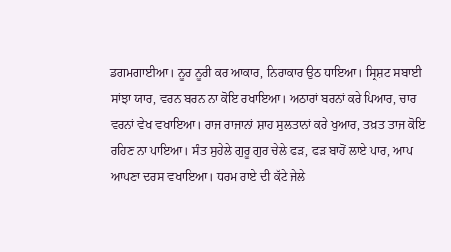ਡਗਮਗਾਈਆ। ਨੂਰ ਨੂਰੀ ਕਰ ਆਕਾਰ, ਨਿਰਾਕਾਰ ਉਠ ਧਾਇਆ। ਸ੍ਰਿਸ਼ਟ ਸਬਾਈ ਸਾਂਝਾ ਯਾਰ, ਵਰਨ ਬਰਨ ਨਾ ਕੋਇ ਰਖਾਇਆ। ਅਠਾਰਾਂ ਬਰਨਾਂ ਕਰੇ ਪਿਆਰ, ਚਾਰ ਵਰਨਾਂ ਵੇਖ ਵਖਾਇਆ। ਰਾਜ ਰਾਜਾਨਾਂ ਸ਼ਾਹ ਸੁਲਤਾਨਾਂ ਕਰੇ ਖੁਆਰ, ਤਖ਼ਤ ਤਾਜ ਕੋਇ ਰਹਿਣ ਨਾ ਪਾਇਆ। ਸੰਤ ਸੁਹੇਲੇ ਗੁਰੂ ਗੁਰ ਚੇਲੇ ਫੜ, ਫੜ ਬਾਹੋਂ ਲਾਏ ਪਾਰ, ਆਪ ਆਪਣਾ ਦਰਸ ਵਖਾਇਆ। ਧਰਮ ਰਾਏ ਦੀ ਕੱਟੇ ਜੇਲੇ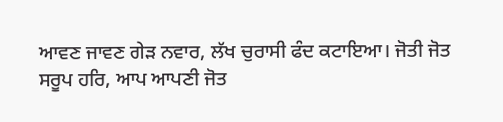ਆਵਣ ਜਾਵਣ ਗੇੜ ਨਵਾਰ, ਲੱਖ ਚੁਰਾਸੀ ਫੰਦ ਕਟਾਇਆ। ਜੋਤੀ ਜੋਤ ਸਰੂਪ ਹਰਿ, ਆਪ ਆਪਣੀ ਜੋਤ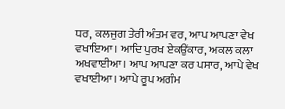ਧਰ, ਕਲਜੁਗ ਤੇਰੀ ਅੰਤਮ ਵਰ, ਆਪ ਆਪਣਾ ਵੇਖ ਵਖਾਇਆ। ਆਦਿ ਪੁਰਖ ਏਕਉਂਕਾਰ, ਅਕਲ ਕਲਾ ਅਖਵਾਈਆ। ਆਪ ਆਪਣਾ ਕਰ ਪਸਾਰ, ਆਪੇ ਵੇਖ ਵਖਾਈਆ। ਆਪੇ ਰੂਪ ਅਗੰਮ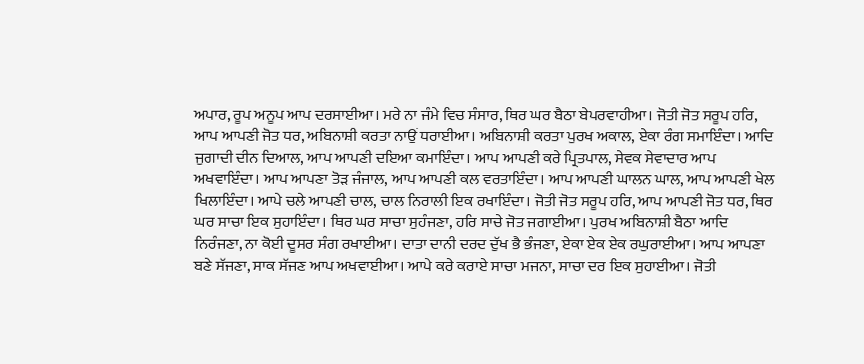ਅਪਾਰ, ਰੂਪ ਅਨੂਪ ਆਪ ਦਰਸਾਈਆ। ਮਰੇ ਨਾ ਜੰਮੇ ਵਿਚ ਸੰਸਾਰ, ਥਿਰ ਘਰ ਬੈਠਾ ਬੇਪਰਵਾਹੀਆ। ਜੋਤੀ ਜੋਤ ਸਰੂਪ ਹਰਿ, ਆਪ ਆਪਣੀ ਜੋਤ ਧਰ, ਅਬਿਨਾਸ਼ੀ ਕਰਤਾ ਨਾਉਂ ਧਰਾਈਆ। ਅਬਿਨਾਸ਼ੀ ਕਰਤਾ ਪੁਰਖ ਅਕਾਲ, ਏਕਾ ਰੰਗ ਸਮਾਇੰਦਾ। ਆਦਿ ਜੁਗਾਦੀ ਦੀਨ ਦਿਆਲ, ਆਪ ਆਪਣੀ ਦਇਆ ਕਮਾਇੰਦਾ। ਆਪ ਆਪਣੀ ਕਰੇ ਪ੍ਰਿਤਪਾਲ, ਸੇਵਕ ਸੇਵਾਦਾਰ ਆਪ ਅਖਵਾਇੰਦਾ। ਆਪ ਆਪਣਾ ਤੋੜ ਜੰਜਾਲ, ਆਪ ਆਪਣੀ ਕਲ ਵਰਤਾਇੰਦਾ। ਆਪ ਆਪਣੀ ਘਾਲਨ ਘਾਲ, ਆਪ ਆਪਣੀ ਖੇਲ ਖਿਲਾਇੰਦਾ। ਆਪੇ ਚਲੇ ਆਪਣੀ ਚਾਲ, ਚਾਲ ਨਿਰਾਲੀ ਇਕ ਰਖਾਇੰਦਾ। ਜੋਤੀ ਜੋਤ ਸਰੂਪ ਹਰਿ, ਆਪ ਆਪਣੀ ਜੋਤ ਧਰ, ਥਿਰ ਘਰ ਸਾਚਾ ਇਕ ਸੁਹਾਇੰਦਾ। ਥਿਰ ਘਰ ਸਾਚਾ ਸੁਹੰਜਣਾ, ਹਰਿ ਸਾਚੇ ਜੋਤ ਜਗਾਈਆ। ਪੁਰਖ ਅਬਿਨਾਸ਼ੀ ਬੈਠਾ ਆਦਿ ਨਿਰੰਜਣਾ, ਨਾ ਕੋਈ ਦੂਸਰ ਸੰਗ ਰਖਾਈਆ। ਦਾਤਾ ਦਾਨੀ ਦਰਦ ਦੁੱਖ ਭੈ ਭੰਜਣਾ, ਏਕਾ ਏਕ ਏਕ ਰਘੁਰਾਈਆ। ਆਪ ਆਪਣਾ ਬਣੇ ਸੱਜਣਾ, ਸਾਕ ਸੱਜਣ ਆਪ ਅਖਵਾਈਆ। ਆਪੇ ਕਰੇ ਕਰਾਏ ਸਾਚਾ ਮਜਨਾ, ਸਾਚਾ ਦਰ ਇਕ ਸੁਹਾਈਆ। ਜੋਤੀ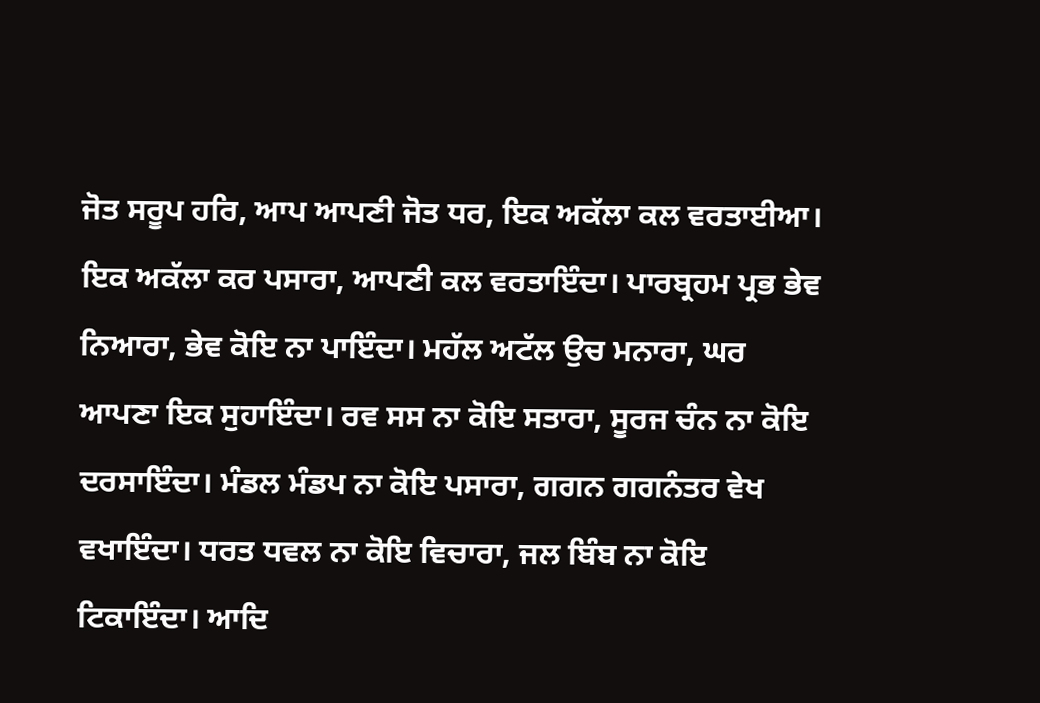ਜੋਤ ਸਰੂਪ ਹਰਿ, ਆਪ ਆਪਣੀ ਜੋਤ ਧਰ, ਇਕ ਅਕੱਲਾ ਕਲ ਵਰਤਾਈਆ। ਇਕ ਅਕੱਲਾ ਕਰ ਪਸਾਰਾ, ਆਪਣੀ ਕਲ ਵਰਤਾਇੰਦਾ। ਪਾਰਬ੍ਰਹਮ ਪ੍ਰਭ ਭੇਵ ਨਿਆਰਾ, ਭੇਵ ਕੋਇ ਨਾ ਪਾਇੰਦਾ। ਮਹੱਲ ਅਟੱਲ ਉਚ ਮਨਾਰਾ, ਘਰ ਆਪਣਾ ਇਕ ਸੁਹਾਇੰਦਾ। ਰਵ ਸਸ ਨਾ ਕੋਇ ਸਤਾਰਾ, ਸੂਰਜ ਚੰਨ ਨਾ ਕੋਇ ਦਰਸਾਇੰਦਾ। ਮੰਡਲ ਮੰਡਪ ਨਾ ਕੋਇ ਪਸਾਰਾ, ਗਗਨ ਗਗਨੰਤਰ ਵੇਖ ਵਖਾਇੰਦਾ। ਧਰਤ ਧਵਲ ਨਾ ਕੋਇ ਵਿਚਾਰਾ, ਜਲ ਬਿੰਬ ਨਾ ਕੋਇ ਟਿਕਾਇੰਦਾ। ਆਦਿ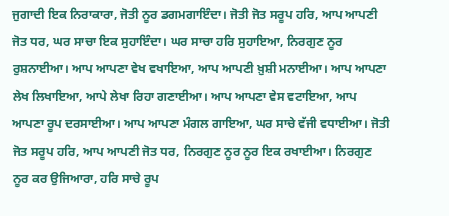ਜੁਗਾਦੀ ਇਕ ਨਿਰਾਕਾਰਾ, ਜੋਤੀ ਨੂਰ ਡਗਮਗਾਇੰਦਾ। ਜੋਤੀ ਜੋਤ ਸਰੂਪ ਹਰਿ, ਆਪ ਆਪਣੀ ਜੋਤ ਧਰ, ਘਰ ਸਾਚਾ ਇਕ ਸੁਹਾਇੰਦਾ। ਘਰ ਸਾਚਾ ਹਰਿ ਸੁਹਾਇਆ, ਨਿਰਗੁਣ ਨੂਰ ਰੁਸ਼ਨਾਈਆ। ਆਪ ਆਪਣਾ ਵੇਖ ਵਖਾਇਆ, ਆਪ ਆਪਣੀ ਖ਼ੁਸ਼ੀ ਮਨਾਈਆ। ਆਪ ਆਪਣਾ ਲੇਖ ਲਿਖਾਇਆ, ਆਪੇ ਲੇਖਾ ਰਿਹਾ ਗਣਾਈਆ। ਆਪ ਆਪਣਾ ਵੇਸ ਵਟਾਇਆ, ਆਪ ਆਪਣਾ ਰੂਪ ਦਰਸਾਈਆ। ਆਪ ਆਪਣਾ ਮੰਗਲ ਗਾਇਆ, ਘਰ ਸਾਚੇ ਵੱਜੀ ਵਧਾਈਆ। ਜੋਤੀ ਜੋਤ ਸਰੂਪ ਹਰਿ, ਆਪ ਆਪਣੀ ਜੋਤ ਧਰ, ਨਿਰਗੁਣ ਨੂਰ ਨੂਰ ਇਕ ਰਖਾਈਆ। ਨਿਰਗੁਣ ਨੂਰ ਕਰ ਉਜਿਆਰਾ, ਹਰਿ ਸਾਚੇ ਰੂਪ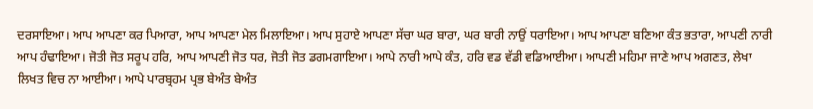ਦਰਸਾਇਆ। ਆਪ ਆਪਣਾ ਕਰ ਪਿਆਰਾ, ਆਪ ਆਪਣਾ ਮੇਲ ਮਿਲਾਇਆ। ਆਪ ਸੁਹਾਏ ਆਪਣਾ ਸੱਚਾ ਘਰ ਬਾਰਾ, ਘਰ ਬਾਰੀ ਨਾਉਂ ਧਰਾਇਆ। ਆਪ ਆਪਣਾ ਬਣਿਆ ਕੰਤ ਭਤਾਰਾ, ਆਪਣੀ ਨਾਰੀ ਆਪ ਹੰਢਾਇਆ। ਜੋਤੀ ਜੋਤ ਸਰੂਪ ਹਰਿ, ਆਪ ਆਪਣੀ ਜੋਤ ਧਰ, ਜੋਤੀ ਜੋਤ ਡਗਮਗਾਇਆ। ਆਪੇ ਨਾਰੀ ਆਪੇ ਕੰਤ, ਹਰਿ ਵਡ ਵੱਡੀ ਵਡਿਆਈਆ। ਆਪਣੀ ਮਹਿਮਾ ਜਾਣੇ ਆਪ ਅਗਣਤ, ਲੇਖਾ ਲਿਖਤ ਵਿਚ ਨਾ ਆਈਆ। ਆਪੇ ਪਾਰਬ੍ਰਹਮ ਪ੍ਰਭ ਬੇਅੰਤ ਬੇਅੰਤ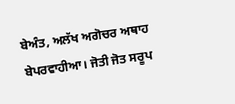ਬੇਅੰਤ, ਅਲੱਖ ਅਗੋਚਰ ਅਥਾਹ ਬੇਪਰਵਾਹੀਆ। ਜੋਤੀ ਜੋਤ ਸਰੂਪ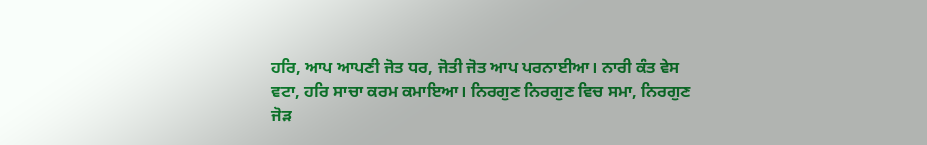ਹਰਿ, ਆਪ ਆਪਣੀ ਜੋਤ ਧਰ, ਜੋਤੀ ਜੋਤ ਆਪ ਪਰਨਾਈਆ। ਨਾਰੀ ਕੰਤ ਵੇਸ ਵਟਾ, ਹਰਿ ਸਾਚਾ ਕਰਮ ਕਮਾਇਆ। ਨਿਰਗੁਣ ਨਿਰਗੁਣ ਵਿਚ ਸਮਾ, ਨਿਰਗੁਣ ਜੋੜ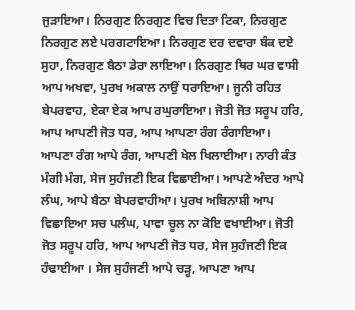ਜੁੜਾਇਆ। ਨਿਰਗੁਣ ਨਿਰਗੁਣ ਵਿਚ ਦਿਤਾ ਟਿਕਾ, ਨਿਰਗੁਣ ਨਿਰਗੁਣ ਲਏ ਪਰਗਟਾਇਆ। ਨਿਰਗੁਣ ਦਰ ਦਵਾਰਾ ਬੰਕ ਦਏ ਸੁਹਾ, ਨਿਰਗੁਣ ਬੈਠਾ ਡੇਰਾ ਲਾਇਆ। ਨਿਰਗੁਣ ਥਿਰ ਘਰ ਵਾਸੀ ਆਪ ਅਖਵਾ, ਪੁਰਖ ਅਕਾਲ ਨਾਉਂ ਧਰਾਇਆ। ਜੂਨੀ ਰਹਿਤ ਬੇਪਰਵਾਹ, ਏਕਾ ਏਕ ਆਪ ਰਘੁਰਾਇਆ। ਜੋਤੀ ਜੋਤ ਸਰੂਪ ਹਰਿ, ਆਪ ਆਪਣੀ ਜੋਤ ਧਰ, ਆਪ ਆਪਣਾ ਰੰਗ ਰੰਗਾਇਆ। ਆਪਣਾ ਰੰਗ ਆਪੇ ਰੰਗ, ਆਪਣੀ ਖੇਲ ਖਿਲਾਈਆ। ਨਾਰੀ ਕੰਤ ਮੰਗੀ ਮੰਗ, ਸੇਜ ਸੁਹੰਜਣੀ ਇਕ ਵਿਛਾਈਆ। ਆਪਣੇ ਅੰਦਰ ਆਪੇ ਲੰਘ, ਆਪੇ ਬੈਠਾ ਬੇਪਰਵਾਹੀਆ। ਪੁਰਖ ਅਬਿਨਾਸ਼ੀ ਆਪ ਵਿਛਾਇਆ ਸਚ ਪਲੰਘ, ਪਾਵਾ ਚੂਲ ਨਾ ਕੋਇ ਵਖਾਈਆ। ਜੋਤੀ ਜੋਤ ਸਰੂਪ ਹਰਿ, ਆਪ ਆਪਣੀ ਜੋਤ ਧਰ, ਸੇਜ ਸੁਹੰਜਣੀ ਇਕ ਹੰਢਾਈਆ । ਸੇਜ ਸੁਹੰਜਣੀ ਆਪੇ ਚੜ੍ਹ, ਆਪਣਾ ਆਪ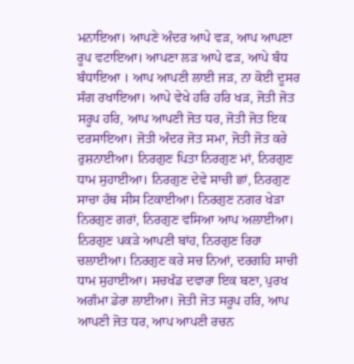ਮਨਾਇਆ। ਆਪਣੇ ਅੰਦਰ ਆਪੇ ਵੜ, ਆਪ ਆਪਣਾ ਰੂਪ ਵਟਾਇਆ। ਆਪਣਾ ਲੜ ਆਪੇ ਫੜ, ਆਪੇ ਬੰਧ ਬੰਧਾਇਆ । ਆਪ ਆਪਣੀ ਲਾਈ ਜੜ, ਨਾ ਕੋਈ ਦੂਸਰ ਸੰਗ ਰਖਾਇਆ। ਆਪੇ ਵੇਖੇ ਹਰਿ ਹਰਿ ਖੜ, ਜੋਤੀ ਜੋਤ ਸਰੂਪ ਹਰਿ, ਆਪ ਆਪਣੀ ਜੋਤ ਧਰ, ਜੋਤੀ ਜੋਤ ਇਕ ਦਰਸਾਇਆ। ਜੋਤੀ ਅੰਦਰ ਜੋਤ ਸਮਾ, ਜੋਤੀ ਜੋਤ ਕਰੇ ਰੁਸ਼ਨਾਈਆ। ਨਿਰਗੁਣ ਪਿਤਾ ਨਿਰਗੁਣ ਮਾਂ, ਨਿਰਗੁਣ ਧਾਮ ਸੁਹਾਈਆ। ਨਿਰਗੁਣ ਦੇਵੇ ਸਾਚੀ ਛਾਂ, ਨਿਰਗੁਣ ਸਾਚਾ ਹੱਥ ਸੀਸ ਟਿਕਾਈਆ। ਨਿਰਗੁਣ ਨਗਰ ਖੇੜਾ ਨਿਰਗੁਣ ਗਰਾਂ, ਨਿਰਗੁਣ ਵਸਿਆ ਆਪ ਅਲਾਈਆ। ਨਿਰਗੁਣ ਪਕੜੇ ਆਪਣੀ ਬਾਂਹ, ਨਿਰਗੁਣ ਰਿਹਾ ਚਲਾਈਆ। ਨਿਰਗੁਣ ਕਰੇ ਸਚ ਨਿਆਂ, ਦਰਗਹਿ ਸਾਚੀ ਧਾਮ ਸੁਹਾਈਆ। ਸਚਖੰਡ ਦਵਾਰਾ ਇਕ ਬਣਾ, ਪੁਰਖ ਅਗੰਮਾ ਡੇਰਾ ਲਾਈਆ। ਜੋਤੀ ਜੋਤ ਸਰੂਪ ਹਰਿ, ਆਪ ਆਪਣੀ ਜੋਤ ਧਰ, ਆਪ ਆਪਣੀ ਰਚਨ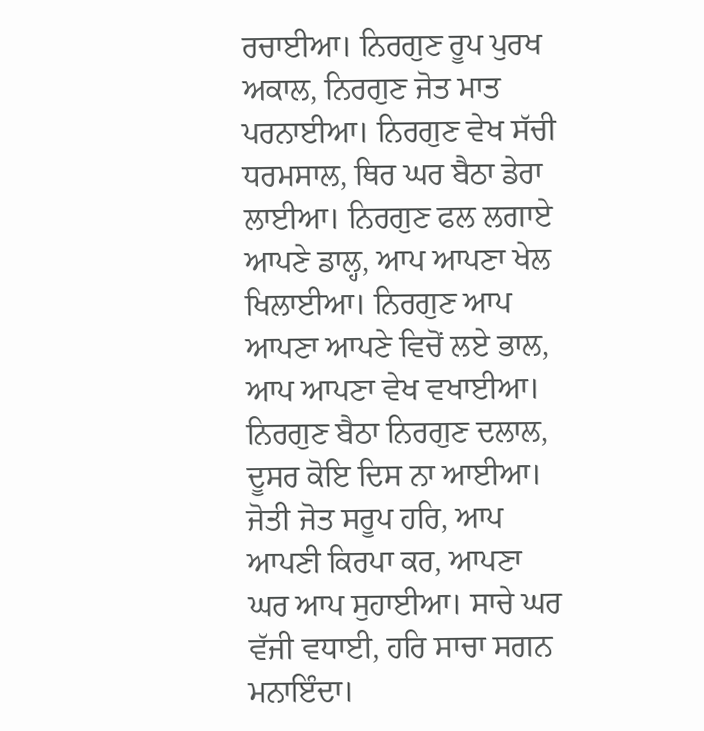ਰਚਾਈਆ। ਨਿਰਗੁਣ ਰੂਪ ਪੁਰਖ ਅਕਾਲ, ਨਿਰਗੁਣ ਜੋਤ ਮਾਤ ਪਰਨਾਈਆ। ਨਿਰਗੁਣ ਵੇਖ ਸੱਚੀ ਧਰਮਸਾਲ, ਥਿਰ ਘਰ ਬੈਠਾ ਡੇਰਾ ਲਾਈਆ। ਨਿਰਗੁਣ ਫਲ ਲਗਾਏ ਆਪਣੇ ਡਾਲ੍ਹ, ਆਪ ਆਪਣਾ ਖੇਲ ਖਿਲਾਈਆ। ਨਿਰਗੁਣ ਆਪ ਆਪਣਾ ਆਪਣੇ ਵਿਚੋਂ ਲਏ ਭਾਲ, ਆਪ ਆਪਣਾ ਵੇਖ ਵਖਾਈਆ। ਨਿਰਗੁਣ ਬੈਠਾ ਨਿਰਗੁਣ ਦਲਾਲ, ਦੂਸਰ ਕੋਇ ਦਿਸ ਨਾ ਆਈਆ। ਜੋਤੀ ਜੋਤ ਸਰੂਪ ਹਰਿ, ਆਪ ਆਪਣੀ ਕਿਰਪਾ ਕਰ, ਆਪਣਾ ਘਰ ਆਪ ਸੁਹਾਈਆ। ਸਾਚੇ ਘਰ ਵੱਜੀ ਵਧਾਈ, ਹਰਿ ਸਾਚਾ ਸਗਨ ਮਨਾਇੰਦਾ।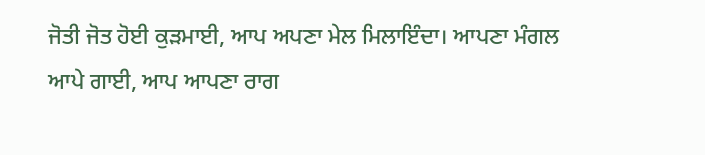ਜੋਤੀ ਜੋਤ ਹੋਈ ਕੁੜਮਾਈ, ਆਪ ਅਪਣਾ ਮੇਲ ਮਿਲਾਇੰਦਾ। ਆਪਣਾ ਮੰਗਲ ਆਪੇ ਗਾਈ, ਆਪ ਆਪਣਾ ਰਾਗ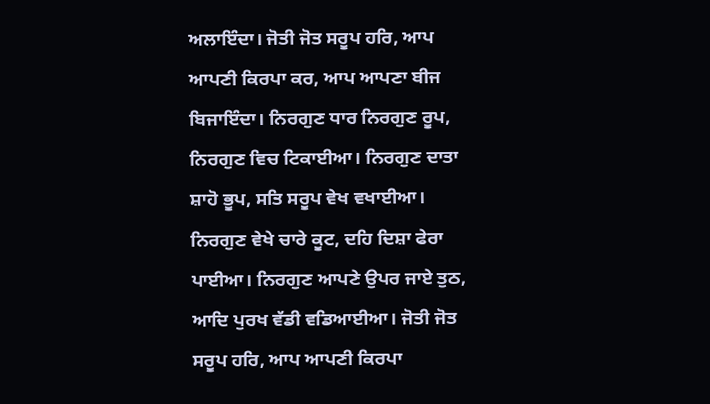ਅਲਾਇੰਦਾ। ਜੋਤੀ ਜੋਤ ਸਰੂਪ ਹਰਿ, ਆਪ ਆਪਣੀ ਕਿਰਪਾ ਕਰ, ਆਪ ਆਪਣਾ ਬੀਜ ਬਿਜਾਇੰਦਾ। ਨਿਰਗੁਣ ਧਾਰ ਨਿਰਗੁਣ ਰੂਪ, ਨਿਰਗੁਣ ਵਿਚ ਟਿਕਾਈਆ। ਨਿਰਗੁਣ ਦਾਤਾ ਸ਼ਾਹੋ ਭੂਪ, ਸਤਿ ਸਰੂਪ ਵੇਖ ਵਖਾਈਆ। ਨਿਰਗੁਣ ਵੇਖੇ ਚਾਰੇ ਕੂਟ, ਦਹਿ ਦਿਸ਼ਾ ਫੇਰਾ ਪਾਈਆ। ਨਿਰਗੁਣ ਆਪਣੇ ਉਪਰ ਜਾਏ ਤੁਠ, ਆਦਿ ਪੁਰਖ ਵੱਡੀ ਵਡਿਆਈਆ। ਜੋਤੀ ਜੋਤ ਸਰੂਪ ਹਰਿ, ਆਪ ਆਪਣੀ ਕਿਰਪਾ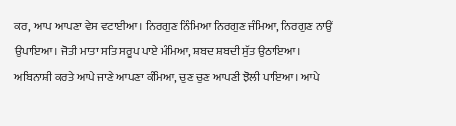ਕਰ, ਆਪ ਆਪਣਾ ਵੇਸ ਵਟਾਈਆ। ਨਿਰਗੁਣ ਨਿੰਮਿਆ ਨਿਰਗੁਣ ਜੰਮਿਆ, ਨਿਰਗੁਣ ਨਾਉਂ ਉਪਾਇਆ। ਜੋਤੀ ਮਾਤਾ ਸਤਿ ਸਰੂਪ ਪਾਏ ਮੰਮਿਆ, ਸ਼ਬਦ ਸ਼ਬਦੀ ਸੁੱਤ ਉਠਾਇਆ। ਅਬਿਨਾਸ਼ੀ ਕਰਤੇ ਆਪੇ ਜਾਣੇ ਆਪਣਾ ਕੰਮਿਆ, ਚੁਣ ਚੁਣ ਆਪਣੀ ਝੋਲੀ ਪਾਇਆ। ਆਪੇ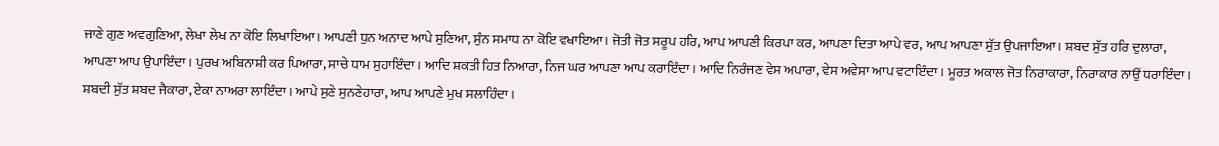ਜਾਣੇ ਗੁਣ ਅਵਗੁਣਿਆ, ਲੇਖਾ ਲੇਖ ਨਾ ਕੋਇ ਲਿਖਾਇਆ। ਆਪਣੀ ਧੁਨ ਅਨਾਦ ਆਪੇ ਸੁਣਿਆ, ਸੁੰਨ ਸਮਾਧ ਨਾ ਕੋਇ ਵਖਾਇਆ। ਜੋਤੀ ਜੋਤ ਸਰੂਪ ਹਰਿ, ਆਪ ਆਪਣੀ ਕਿਰਪਾ ਕਰ, ਆਪਣਾ ਦਿਤਾ ਆਪੇ ਵਰ, ਆਪ ਆਪਣਾ ਸੁੱਤ ਉਪਜਾਇਆ। ਸ਼ਬਦ ਸੁੱਤ ਹਰਿ ਦੁਲਾਰਾ, ਆਪਣਾ ਆਪ ਉਪਾਇੰਦਾ। ਪੁਰਖ ਅਬਿਨਾਸ਼ੀ ਕਰ ਪਿਆਰਾ, ਸਾਚੇ ਧਾਮ ਸੁਹਾਇੰਦਾ। ਆਦਿ ਸ਼ਕਤੀ ਹਿਤ ਨਿਆਰਾ, ਨਿਜ ਘਰ ਆਪਣਾ ਆਪ ਕਰਾਇੰਦਾ। ਆਦਿ ਨਿਰੰਜਣ ਵੇਸ ਅਪਾਰਾ, ਵੇਸ ਅਵੇਸਾ ਆਪ ਵਟਾਇੰਦਾ। ਮੂਰਤ ਅਕਾਲ ਜੋਤ ਨਿਰਾਕਾਰਾ, ਨਿਰਾਕਾਰ ਨਾਉਂ ਧਰਾਇੰਦਾ। ਸ਼ਬਦੀ ਸੁੱਤ ਸ਼ਬਦ ਜੈਕਾਰਾ, ਏਕਾ ਨਾਅਰਾ ਲਾਇੰਦਾ। ਆਪੇ ਸੁਣੇ ਸੁਨਣੇਹਾਰਾ, ਆਪ ਆਪਣੇ ਮੁਖ ਸਲਾਹਿੰਦਾ।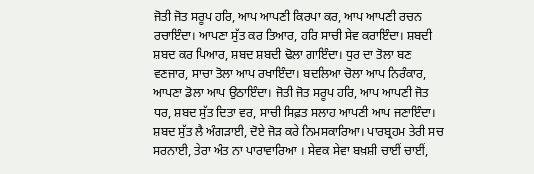ਜੋਤੀ ਜੋਤ ਸਰੂਪ ਹਰਿ, ਆਪ ਆਪਣੀ ਕਿਰਪਾ ਕਰ, ਆਪ ਆਪਣੀ ਰਚਨ ਰਚਾਇੰਦਾ। ਆਪਣਾ ਸੁੱਤ ਕਰ ਤਿਆਰ, ਹਰਿ ਸਾਚੀ ਸੇਵ ਕਰਾਇੰਦਾ। ਸ਼ਬਦੀ ਸ਼ਬਦ ਕਰ ਪਿਆਰ, ਸ਼ਬਦ ਸ਼ਬਦੀ ਢੋਲਾ ਗਾਇੰਦਾ। ਧੁਰ ਦਾ ਤੋਲਾ ਬਣ ਵਣਜਾਰ, ਸਾਚਾ ਤੋਲਾ ਆਪ ਰਖਾਇੰਦਾ। ਬਦਲਿਆ ਚੋਲਾ ਆਪ ਨਿਰੰਕਾਰ, ਆਪਣਾ ਡੋਲਾ ਆਪ ਉਠਾਇੰਦਾ। ਜੋਤੀ ਜੋਤ ਸਰੂਪ ਹਰਿ, ਆਪ ਆਪਣੀ ਜੋਤ ਧਰ, ਸ਼ਬਦ ਸੁੱਤ ਦਿਤਾ ਵਰ, ਸਾਚੀ ਸਿਫ਼ਤ ਸਲਾਹ ਆਪਣੀ ਆਪ ਜਣਾਇੰਦਾ। ਸ਼ਬਦ ਸੁੱਤ ਲੈ ਅੰਗੜਾਈ, ਦੋਏ ਜੋੜ ਕਰੇ ਨਿਮਸਕਾਰਿਆ। ਪਾਰਬ੍ਰਹਮ ਤੇਰੀ ਸਚ ਸਰਨਾਈ, ਤੇਰਾ ਅੰਤ ਨਾ ਪਾਰਾਵਾਰਿਆ । ਸੇਵਕ ਸੇਵਾ ਬਖ਼ਸ਼ੀ ਚਾਈਂ ਚਾਈਂ,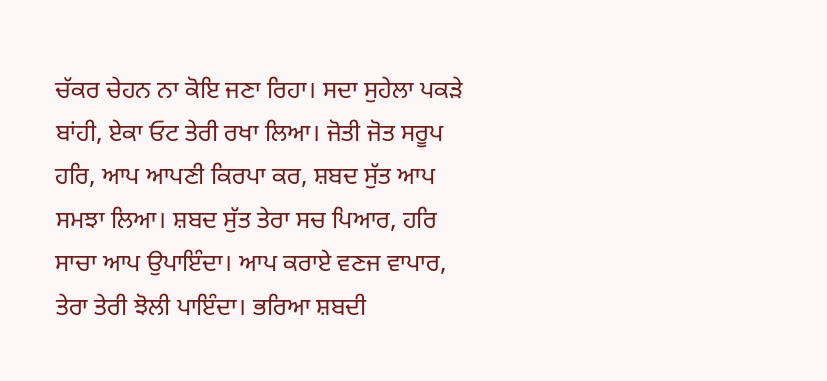ਚੱਕਰ ਚੇਹਨ ਨਾ ਕੋਇ ਜਣਾ ਰਿਹਾ। ਸਦਾ ਸੁਹੇਲਾ ਪਕੜੇ ਬਾਂਹੀ, ਏਕਾ ਓਟ ਤੇਰੀ ਰਖਾ ਲਿਆ। ਜੋਤੀ ਜੋਤ ਸਰੂਪ ਹਰਿ, ਆਪ ਆਪਣੀ ਕਿਰਪਾ ਕਰ, ਸ਼ਬਦ ਸੁੱਤ ਆਪ ਸਮਝਾ ਲਿਆ। ਸ਼ਬਦ ਸੁੱਤ ਤੇਰਾ ਸਚ ਪਿਆਰ, ਹਰਿ ਸਾਚਾ ਆਪ ਉਪਾਇੰਦਾ। ਆਪ ਕਰਾਏ ਵਣਜ ਵਾਪਾਰ, ਤੇਰਾ ਤੇਰੀ ਝੋਲੀ ਪਾਇੰਦਾ। ਭਰਿਆ ਸ਼ਬਦੀ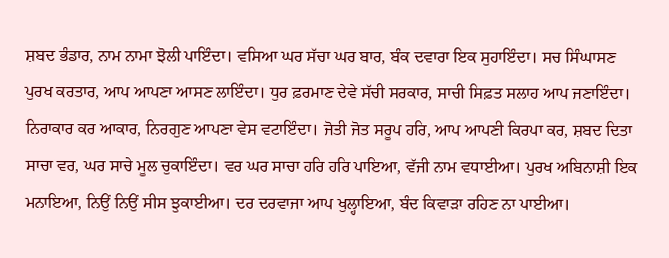ਸ਼ਬਦ ਭੰਡਾਰ, ਨਾਮ ਨਾਮਾ ਝੋਲੀ ਪਾਇੰਦਾ। ਵਸਿਆ ਘਰ ਸੱਚਾ ਘਰ ਬਾਰ, ਬੰਕ ਦਵਾਰਾ ਇਕ ਸੁਹਾਇੰਦਾ। ਸਚ ਸਿੰਘਾਸਣ ਪੁਰਖ ਕਰਤਾਰ, ਆਪ ਆਪਣਾ ਆਸਣ ਲਾਇੰਦਾ। ਧੁਰ ਫ਼ਰਮਾਣ ਦੇਵੇ ਸੱਚੀ ਸਰਕਾਰ, ਸਾਚੀ ਸਿਫ਼ਤ ਸਲਾਹ ਆਪ ਜਣਾਇੰਦਾ। ਨਿਰਾਕਾਰ ਕਰ ਆਕਾਰ, ਨਿਰਗੁਣ ਆਪਣਾ ਵੇਸ ਵਟਾਇੰਦਾ। ਜੋਤੀ ਜੋਤ ਸਰੂਪ ਹਰਿ, ਆਪ ਆਪਣੀ ਕਿਰਪਾ ਕਰ, ਸ਼ਬਦ ਦਿਤਾ ਸਾਚਾ ਵਰ, ਘਰ ਸਾਚੇ ਮੂਲ ਚੁਕਾਇੰਦਾ। ਵਰ ਘਰ ਸਾਚਾ ਹਰਿ ਹਰਿ ਪਾਇਆ, ਵੱਜੀ ਨਾਮ ਵਧਾਈਆ। ਪੁਰਖ ਅਬਿਨਾਸ਼ੀ ਇਕ ਮਨਾਇਆ, ਨਿਉਂ ਨਿਉਂ ਸੀਸ ਝੁਕਾਈਆ। ਦਰ ਦਰਵਾਜਾ ਆਪ ਖੁਲ੍ਹਾਇਆ, ਬੰਦ ਕਿਵਾੜਾ ਰਹਿਣ ਨਾ ਪਾਈਆ।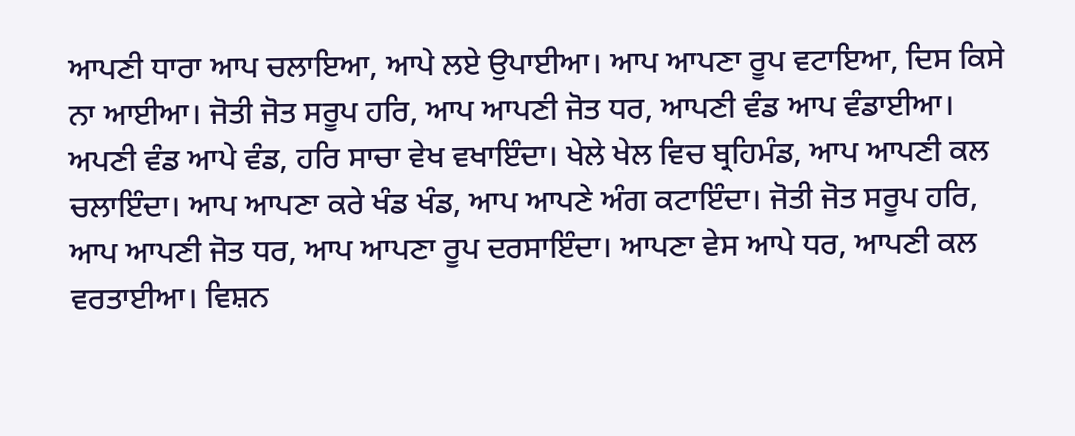ਆਪਣੀ ਧਾਰਾ ਆਪ ਚਲਾਇਆ, ਆਪੇ ਲਏ ਉਪਾਈਆ। ਆਪ ਆਪਣਾ ਰੂਪ ਵਟਾਇਆ, ਦਿਸ ਕਿਸੇ ਨਾ ਆਈਆ। ਜੋਤੀ ਜੋਤ ਸਰੂਪ ਹਰਿ, ਆਪ ਆਪਣੀ ਜੋਤ ਧਰ, ਆਪਣੀ ਵੰਡ ਆਪ ਵੰਡਾਈਆ। ਅਪਣੀ ਵੰਡ ਆਪੇ ਵੰਡ, ਹਰਿ ਸਾਚਾ ਵੇਖ ਵਖਾਇੰਦਾ। ਖੇਲੇ ਖੇਲ ਵਿਚ ਬ੍ਰਹਿਮੰਡ, ਆਪ ਆਪਣੀ ਕਲ ਚਲਾਇੰਦਾ। ਆਪ ਆਪਣਾ ਕਰੇ ਖੰਡ ਖੰਡ, ਆਪ ਆਪਣੇ ਅੰਗ ਕਟਾਇੰਦਾ। ਜੋਤੀ ਜੋਤ ਸਰੂਪ ਹਰਿ, ਆਪ ਆਪਣੀ ਜੋਤ ਧਰ, ਆਪ ਆਪਣਾ ਰੂਪ ਦਰਸਾਇੰਦਾ। ਆਪਣਾ ਵੇਸ ਆਪੇ ਧਰ, ਆਪਣੀ ਕਲ ਵਰਤਾਈਆ। ਵਿਸ਼ਨ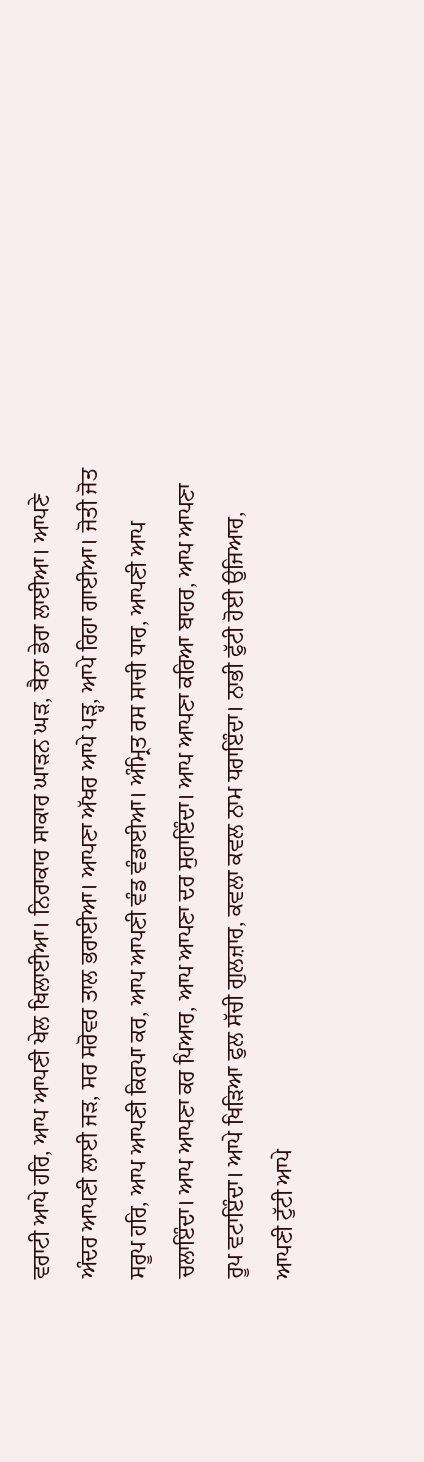ਵਰਾਟੀ ਆਪੇ ਹਰਿ, ਆਪ ਆਪਣੀ ਖੇਲ ਖਿਲਾਈਆ। ਨਿਰਾਕਾਰ ਸਾਕਾਰ ਘਾੜਨ ਘੜ, ਬੈਠਾ ਡੇਰਾ ਲਾਈਆ। ਆਪਣੇ ਅੰਦਰ ਆਪਣੀ ਲਾਈ ਜੜ, ਸਰ ਸਰੋਵਰ ਤਾਲ ਭਰਾਈਆ। ਆਪਣਾ ਅੱਖਰ ਆਪੇ ਪੜ੍ਹ, ਆਪੇ ਰਿਹਾ ਗਾਈਆ। ਜੋਤੀ ਜੋਤ ਸਰੂਪ ਹਰਿ, ਆਪ ਆਪਣੀ ਕਿਰਪਾ ਕਰ, ਆਪ ਆਪਣੀ ਵੰਡ ਵੰਡਾਈਆ। ਅੰਮ੍ਰਿਤ ਰਸ ਸਾਚੀ ਧਾਰ, ਆਪਣੀ ਆਪ ਚਲਾਇੰਦਾ। ਆਪ ਆਪਣਾ ਕਰ ਪਿਆਰ, ਆਪ ਆਪਣਾ ਦਰ ਸੁਹਾਇੰਦਾ। ਆਪ ਆਪਣਾ ਕਰਿਆ ਬਾਹਰ, ਆਪ ਆਪਣਾ ਰੂਪ ਵਟਾਇੰਦਾ। ਆਪੇ ਖਿੜਿਆ ਫੁਲ ਸੱਚੀ ਗੁਲਜ਼ਾਰ, ਕਵਲਾ ਕਵਲ ਨਾਮ ਧਰਾਇੰਦਾ। ਨਾਭੀ ਫੁੱਟੀ ਹੋਈ ਉਜਿਆਰ, ਆਪਣੀ ਟੁੱਟੀ ਆਪੇ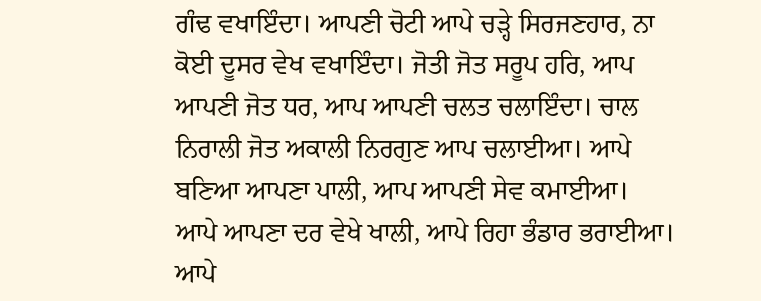ਗੰਢ ਵਖਾਇੰਦਾ। ਆਪਣੀ ਚੋਟੀ ਆਪੇ ਚੜ੍ਹੇ ਸਿਰਜਣਹਾਰ, ਨਾ ਕੋਈ ਦੂਸਰ ਵੇਖ ਵਖਾਇੰਦਾ। ਜੋਤੀ ਜੋਤ ਸਰੂਪ ਹਰਿ, ਆਪ ਆਪਣੀ ਜੋਤ ਧਰ, ਆਪ ਆਪਣੀ ਚਲਤ ਚਲਾਇੰਦਾ। ਚਾਲ ਨਿਰਾਲੀ ਜੋਤ ਅਕਾਲੀ ਨਿਰਗੁਣ ਆਪ ਚਲਾਈਆ। ਆਪੇ ਬਣਿਆ ਆਪਣਾ ਪਾਲੀ, ਆਪ ਆਪਣੀ ਸੇਵ ਕਮਾਈਆ। ਆਪੇ ਆਪਣਾ ਦਰ ਵੇਖੇ ਖਾਲੀ, ਆਪੇ ਰਿਹਾ ਭੰਡਾਰ ਭਰਾਈਆ। ਆਪੇ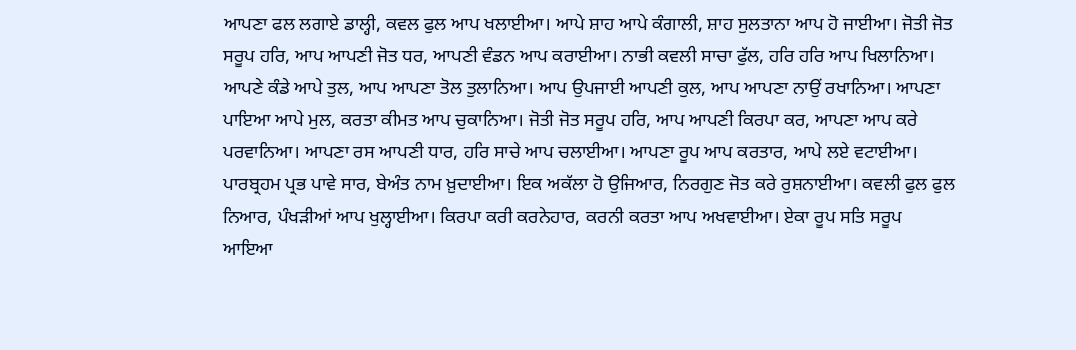ਆਪਣਾ ਫਲ ਲਗਾਏ ਡਾਲ੍ਹੀ, ਕਵਲ ਫੁਲ ਆਪ ਖਲਾਈਆ। ਆਪੇ ਸ਼ਾਹ ਆਪੇ ਕੰਗਾਲੀ, ਸ਼ਾਹ ਸੁਲਤਾਨਾ ਆਪ ਹੋ ਜਾਈਆ। ਜੋਤੀ ਜੋਤ ਸਰੂਪ ਹਰਿ, ਆਪ ਆਪਣੀ ਜੋਤ ਧਰ, ਆਪਣੀ ਵੰਡਨ ਆਪ ਕਰਾਈਆ। ਨਾਭੀ ਕਵਲੀ ਸਾਚਾ ਫੁੱਲ, ਹਰਿ ਹਰਿ ਆਪ ਖਿਲਾਨਿਆ। ਆਪਣੇ ਕੰਡੇ ਆਪੇ ਤੁਲ, ਆਪ ਆਪਣਾ ਤੋਲ ਤੁਲਾਨਿਆ। ਆਪ ਉਪਜਾਈ ਆਪਣੀ ਕੁਲ, ਆਪ ਆਪਣਾ ਨਾਉਂ ਰਖਾਨਿਆ। ਆਪਣਾ ਪਾਇਆ ਆਪੇ ਮੁਲ, ਕਰਤਾ ਕੀਮਤ ਆਪ ਚੁਕਾਨਿਆ। ਜੋਤੀ ਜੋਤ ਸਰੂਪ ਹਰਿ, ਆਪ ਆਪਣੀ ਕਿਰਪਾ ਕਰ, ਆਪਣਾ ਆਪ ਕਰੇ ਪਰਵਾਨਿਆ। ਆਪਣਾ ਰਸ ਆਪਣੀ ਧਾਰ, ਹਰਿ ਸਾਚੇ ਆਪ ਚਲਾਈਆ। ਆਪਣਾ ਰੂਪ ਆਪ ਕਰਤਾਰ, ਆਪੇ ਲਏ ਵਟਾਈਆ। ਪਾਰਬ੍ਰਹਮ ਪ੍ਰਭ ਪਾਵੇ ਸਾਰ, ਬੇਅੰਤ ਨਾਮ ਖ਼ੁਦਾਈਆ। ਇਕ ਅਕੱਲਾ ਹੋ ਉਜਿਆਰ, ਨਿਰਗੁਣ ਜੋਤ ਕਰੇ ਰੁਸ਼ਨਾਈਆ। ਕਵਲੀ ਫੁਲ ਫੁਲ ਨਿਆਰ, ਪੰਖੜੀਆਂ ਆਪ ਖੁਲ੍ਹਾਈਆ। ਕਿਰਪਾ ਕਰੀ ਕਰਨੇਹਾਰ, ਕਰਨੀ ਕਰਤਾ ਆਪ ਅਖਵਾਈਆ। ਏਕਾ ਰੂਪ ਸਤਿ ਸਰੂਪ ਆਇਆ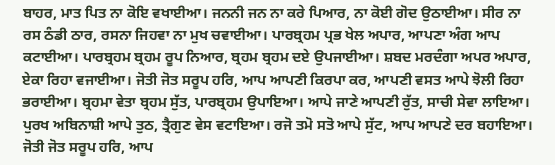ਬਾਹਰ, ਮਾਤ ਪਿਤ ਨਾ ਕੋਇ ਵਖਾਈਆ। ਜਨਨੀ ਜਨ ਨਾ ਕਰੇ ਪਿਆਰ, ਨਾ ਕੋਈ ਗੋਦ ਉਠਾਈਆ। ਸੀਰ ਨਾ ਰਸ ਠੰਡੀ ਠਾਰ, ਰਸਨਾ ਜਿਹਵਾ ਨਾ ਮੁਖ ਚਵਾਈਆ। ਪਾਰਬ੍ਰਹਮ ਪ੍ਰਭ ਖੇਲ ਅਪਾਰ, ਆਪਣਾ ਅੰਗ ਆਪ ਕਟਾਈਆ। ਪਾਰਬ੍ਰਹਮ ਬ੍ਰਹਮ ਰੂਪ ਨਿਆਰ, ਬ੍ਰਹਮ ਬ੍ਰਹਮ ਦਏ ਉਪਜਾਈਆ। ਸ਼ਬਦ ਮਰਦੰਗਾ ਅਪਰ ਅਪਾਰ, ਏਕਾ ਰਿਹਾ ਵਜਾਈਆ। ਜੋਤੀ ਜੋਤ ਸਰੂਪ ਹਰਿ, ਆਪ ਆਪਣੀ ਕਿਰਪਾ ਕਰ, ਆਪਣੀ ਵਸਤ ਆਪੇ ਝੋਲੀ ਰਿਹਾ ਭਰਾਈਆ। ਬ੍ਰਹਮਾ ਵੇਤਾ ਬ੍ਰਹਮ ਸੁੱਤ, ਪਾਰਬ੍ਰਹਮ ਉਪਾਇਆ। ਆਪੇ ਜਾਣੇ ਆਪਣੀ ਰੁੱਤ, ਸਾਚੀ ਸੇਵਾ ਲਾਇਆ। ਪੁਰਖ ਅਬਿਨਾਸ਼ੀ ਆਪੇ ਤੁਠ, ਤ੍ਰੈਗੁਣ ਵੇਸ ਵਟਾਇਆ। ਰਜੋ ਤਮੋ ਸਤੋ ਆਪੇ ਸੁੱਟ, ਆਪ ਆਪਣੇ ਦਰ ਬਹਾਇਆ। ਜੋਤੀ ਜੋਤ ਸਰੂਪ ਹਰਿ, ਆਪ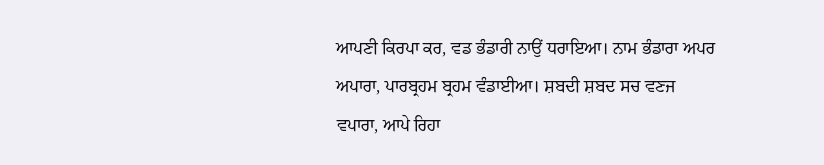ਆਪਣੀ ਕਿਰਪਾ ਕਰ, ਵਡ ਭੰਡਾਰੀ ਨਾਉਂ ਧਰਾਇਆ। ਨਾਮ ਭੰਡਾਰਾ ਅਪਰ ਅਪਾਰਾ, ਪਾਰਬ੍ਰਹਮ ਬ੍ਰਹਮ ਵੰਡਾਈਆ। ਸ਼ਬਦੀ ਸ਼ਬਦ ਸਚ ਵਣਜ ਵਪਾਰਾ, ਆਪੇ ਰਿਹਾ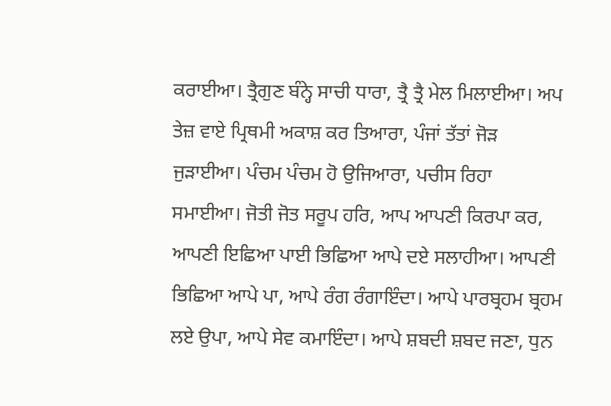ਕਰਾਈਆ। ਤ੍ਰੈਗੁਣ ਬੰਨ੍ਹੇ ਸਾਚੀ ਧਾਰਾ, ਤ੍ਰੈ ਤ੍ਰੈ ਮੇਲ ਮਿਲਾਈਆ। ਅਪ ਤੇਜ਼ ਵਾਏ ਪ੍ਰਿਥਮੀ ਅਕਾਸ਼ ਕਰ ਤਿਆਰਾ, ਪੰਜਾਂ ਤੱਤਾਂ ਜੋੜ ਜੁੜਾਈਆ। ਪੰਚਮ ਪੰਚਮ ਹੋ ਉਜਿਆਰਾ, ਪਚੀਸ ਰਿਹਾ ਸਮਾਈਆ। ਜੋਤੀ ਜੋਤ ਸਰੂਪ ਹਰਿ, ਆਪ ਆਪਣੀ ਕਿਰਪਾ ਕਰ, ਆਪਣੀ ਇਛਿਆ ਪਾਈ ਭਿਛਿਆ ਆਪੇ ਦਏ ਸਲਾਹੀਆ। ਆਪਣੀ ਭਿਛਿਆ ਆਪੇ ਪਾ, ਆਪੇ ਰੰਗ ਰੰਗਾਇੰਦਾ। ਆਪੇ ਪਾਰਬ੍ਰਹਮ ਬ੍ਰਹਮ ਲਏ ਉਪਾ, ਆਪੇ ਸੇਵ ਕਮਾਇੰਦਾ। ਆਪੇ ਸ਼ਬਦੀ ਸ਼ਬਦ ਜਣਾ, ਧੁਨ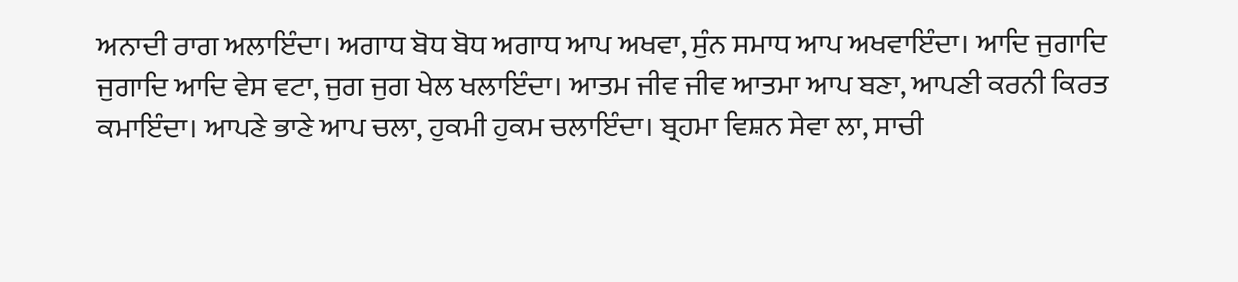ਅਨਾਦੀ ਰਾਗ ਅਲਾਇੰਦਾ। ਅਗਾਧ ਬੋਧ ਬੋਧ ਅਗਾਧ ਆਪ ਅਖਵਾ, ਸੁੰਨ ਸਮਾਧ ਆਪ ਅਖਵਾਇੰਦਾ। ਆਦਿ ਜੁਗਾਦਿ ਜੁਗਾਦਿ ਆਦਿ ਵੇਸ ਵਟਾ, ਜੁਗ ਜੁਗ ਖੇਲ ਖਲਾਇੰਦਾ। ਆਤਮ ਜੀਵ ਜੀਵ ਆਤਮਾ ਆਪ ਬਣਾ, ਆਪਣੀ ਕਰਨੀ ਕਿਰਤ ਕਮਾਇੰਦਾ। ਆਪਣੇ ਭਾਣੇ ਆਪ ਚਲਾ, ਹੁਕਮੀ ਹੁਕਮ ਚਲਾਇੰਦਾ। ਬ੍ਰਹਮਾ ਵਿਸ਼ਨ ਸੇਵਾ ਲਾ, ਸਾਚੀ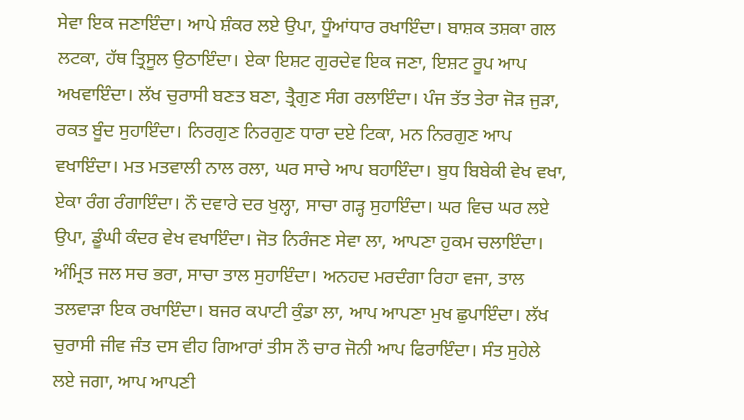ਸੇਵਾ ਇਕ ਜਣਾਇੰਦਾ। ਆਪੇ ਸ਼ੰਕਰ ਲਏ ਉਪਾ, ਧੂੰਆਂਧਾਰ ਰਖਾਇੰਦਾ। ਬਾਸ਼ਕ ਤਸ਼ਕਾ ਗਲ ਲਟਕਾ, ਹੱਥ ਤ੍ਰਿਸੂਲ ਉਠਾਇੰਦਾ। ਏਕਾ ਇਸ਼ਟ ਗੁਰਦੇਵ ਇਕ ਜਣਾ, ਇਸ਼ਟ ਰੂਪ ਆਪ ਅਖਵਾਇੰਦਾ। ਲੱਖ ਚੁਰਾਸੀ ਬਣਤ ਬਣਾ, ਤ੍ਰੈਗੁਣ ਸੰਗ ਰਲਾਇੰਦਾ। ਪੰਜ ਤੱਤ ਤੇਰਾ ਜੋੜ ਜੁੜਾ, ਰਕਤ ਬੂੰਦ ਸੁਹਾਇੰਦਾ। ਨਿਰਗੁਣ ਨਿਰਗੁਣ ਧਾਰਾ ਦਏ ਟਿਕਾ, ਮਨ ਨਿਰਗੁਣ ਆਪ ਵਖਾਇੰਦਾ। ਮਤ ਮਤਵਾਲੀ ਨਾਲ ਰਲਾ, ਘਰ ਸਾਚੇ ਆਪ ਬਹਾਇੰਦਾ। ਬੁਧ ਬਿਬੇਕੀ ਵੇਖ ਵਖਾ, ਏਕਾ ਰੰਗ ਰੰਗਾਇੰਦਾ। ਨੌ ਦਵਾਰੇ ਦਰ ਖੁਲ੍ਹਾ, ਸਾਚਾ ਗੜ੍ਹ ਸੁਹਾਇੰਦਾ। ਘਰ ਵਿਚ ਘਰ ਲਏ ਉਪਾ, ਡੂੰਘੀ ਕੰਦਰ ਵੇਖ ਵਖਾਇੰਦਾ। ਜੋਤ ਨਿਰੰਜਣ ਸੇਵਾ ਲਾ, ਆਪਣਾ ਹੁਕਮ ਚਲਾਇੰਦਾ। ਅੰਮ੍ਰਿਤ ਜਲ ਸਚ ਭਰਾ, ਸਾਚਾ ਤਾਲ ਸੁਹਾਇੰਦਾ। ਅਨਹਦ ਮਰਦੰਗਾ ਰਿਹਾ ਵਜਾ, ਤਾਲ ਤਲਵਾੜਾ ਇਕ ਰਖਾਇੰਦਾ। ਬਜਰ ਕਪਾਟੀ ਕੁੰਡਾ ਲਾ, ਆਪ ਆਪਣਾ ਮੁਖ ਛੁਪਾਇੰਦਾ। ਲੱਖ ਚੁਰਾਸੀ ਜੀਵ ਜੰਤ ਦਸ ਵੀਹ ਗਿਆਰਾਂ ਤੀਸ ਨੌ ਚਾਰ ਜੋਨੀ ਆਪ ਫਿਰਾਇੰਦਾ। ਸੰਤ ਸੁਹੇਲੇ ਲਏ ਜਗਾ, ਆਪ ਆਪਣੀ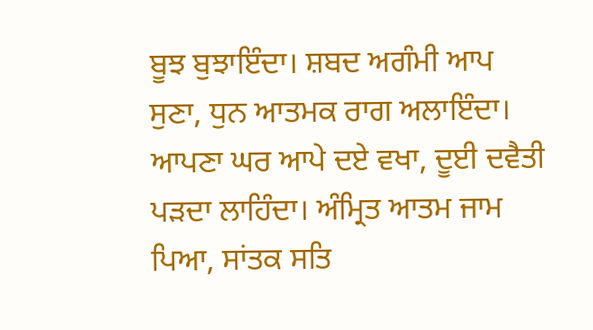ਬੂਝ ਬੁਝਾਇੰਦਾ। ਸ਼ਬਦ ਅਗੰਮੀ ਆਪ ਸੁਣਾ, ਧੁਨ ਆਤਮਕ ਰਾਗ ਅਲਾਇੰਦਾ। ਆਪਣਾ ਘਰ ਆਪੇ ਦਏ ਵਖਾ, ਦੂਈ ਦਵੈਤੀ ਪੜਦਾ ਲਾਹਿੰਦਾ। ਅੰਮ੍ਰਿਤ ਆਤਮ ਜਾਮ ਪਿਆ, ਸਾਂਤਕ ਸਤਿ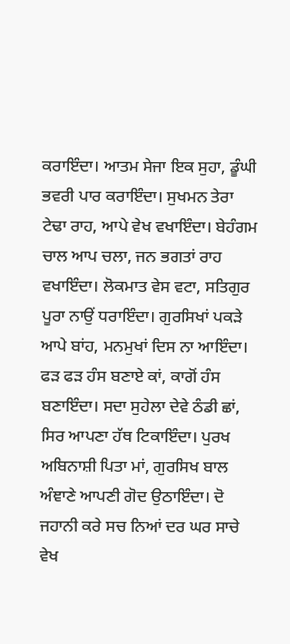ਕਰਾਇੰਦਾ। ਆਤਮ ਸੇਜਾ ਇਕ ਸੁਹਾ, ਡੂੰਘੀ ਭਵਰੀ ਪਾਰ ਕਰਾਇੰਦਾ। ਸੁਖਮਨ ਤੇਰਾ ਟੇਢਾ ਰਾਹ, ਆਪੇ ਵੇਖ ਵਖਾਇੰਦਾ। ਬੇਹੰਗਮ ਚਾਲ ਆਪ ਚਲਾ, ਜਨ ਭਗਤਾਂ ਰਾਹ ਵਖਾਇੰਦਾ। ਲੋਕਮਾਤ ਵੇਸ ਵਟਾ, ਸਤਿਗੁਰ ਪੂਰਾ ਨਾਉਂ ਧਰਾਇੰਦਾ। ਗੁਰਸਿਖਾਂ ਪਕੜੇ ਆਪੇ ਬਾਂਹ, ਮਨਮੁਖਾਂ ਦਿਸ ਨਾ ਆਇੰਦਾ। ਫੜ ਫੜ ਹੰਸ ਬਣਾਏ ਕਾਂ, ਕਾਗੋਂ ਹੰਸ ਬਣਾਇੰਦਾ। ਸਦਾ ਸੁਹੇਲਾ ਦੇਵੇ ਠੰਡੀ ਛਾਂ, ਸਿਰ ਆਪਣਾ ਹੱਥ ਟਿਕਾਇੰਦਾ। ਪੁਰਖ ਅਬਿਨਾਸ਼ੀ ਪਿਤਾ ਮਾਂ, ਗੁਰਸਿਖ ਬਾਲ ਅੰਞਾਣੇ ਆਪਣੀ ਗੋਦ ਉਠਾਇੰਦਾ। ਦੋ ਜਹਾਨੀ ਕਰੇ ਸਚ ਨਿਆਂ ਦਰ ਘਰ ਸਾਚੇ ਵੇਖ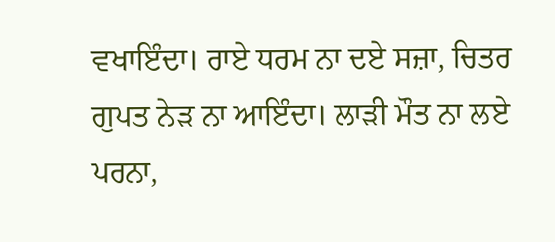ਵਖਾਇੰਦਾ। ਰਾਏ ਧਰਮ ਨਾ ਦਏ ਸਜ਼ਾ, ਚਿਤਰ ਗੁਪਤ ਨੇੜ ਨਾ ਆਇੰਦਾ। ਲਾੜੀ ਮੌਤ ਨਾ ਲਏ ਪਰਨਾ,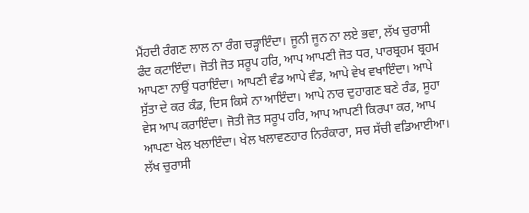ਮੈਂਹਦੀ ਰੰਗਣ ਲਾਲ ਨਾ ਰੰਗ ਚੜ੍ਹਾਇੰਦਾ। ਜੂਨੀ ਜੂਨ ਨਾ ਲਏ ਭਵਾ, ਲੱਖ ਚੁਰਾਸੀ ਫੰਦ ਕਟਾਇੰਦਾ। ਜੋਤੀ ਜੋਤ ਸਰੂਪ ਹਰਿ, ਆਪ ਆਪਣੀ ਜੋਤ ਧਰ, ਪਾਰਬ੍ਰਹਮ ਬ੍ਰਹਮ ਆਪਣਾ ਨਾਉਂ ਧਰਾਇੰਦਾ। ਆਪਣੀ ਵੰਡ ਆਪੇ ਵੰਡ, ਆਪੇ ਵੇਖ ਵਖਾਇੰਦਾ। ਆਪੇ ਸੁੱਤਾ ਦੇ ਕਰ ਕੰਡ, ਦਿਸ ਕਿਸੇ ਨਾ ਆਇੰਦਾ। ਆਪੇ ਨਾਰ ਦੁਹਾਗਣ ਬਣੇ ਰੰਡ, ਸੂਹਾ ਵੇਸ ਆਪ ਕਰਾਇੰਦਾ। ਜੋਤੀ ਜੋਤ ਸਰੂਪ ਹਰਿ, ਆਪ ਆਪਣੀ ਕਿਰਪਾ ਕਰ, ਆਪ ਆਪਣਾ ਖੇਲ ਖਲਾਇੰਦਾ। ਖੇਲ ਖਲਾਵਣਹਾਰ ਨਿਰੰਕਾਰਾ, ਸਚ ਸੱਚੀ ਵਡਿਆਈਆ। ਲੱਖ ਚੁਰਾਸੀ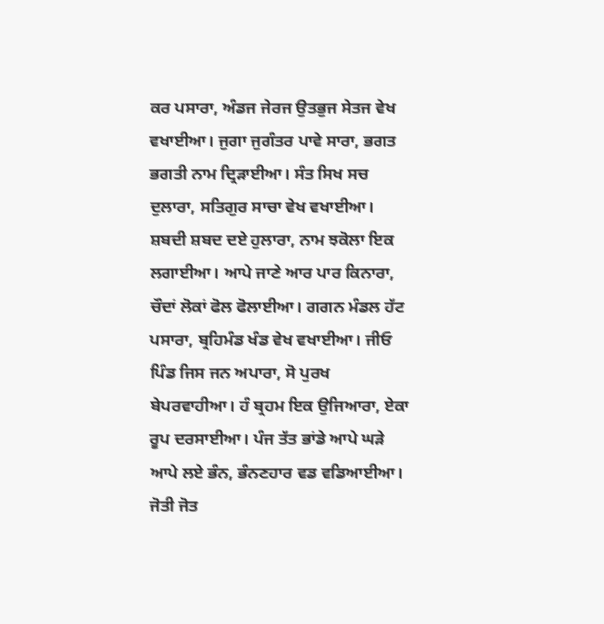ਕਰ ਪਸਾਰਾ, ਅੰਡਜ ਜੇਰਜ ਉਤਭੁਜ ਸੇਤਜ ਵੇਖ ਵਖਾਈਆ। ਜੁਗਾ ਜੁਗੰਤਰ ਪਾਵੇ ਸਾਰਾ, ਭਗਤ ਭਗਤੀ ਨਾਮ ਦ੍ਰਿੜਾਈਆ। ਸੰਤ ਸਿਖ ਸਚ ਦੁਲਾਰਾ, ਸਤਿਗੁਰ ਸਾਚਾ ਵੇਖ ਵਖਾਈਆ। ਸ਼ਬਦੀ ਸ਼ਬਦ ਦਏ ਹੁਲਾਰਾ, ਨਾਮ ਝਕੋਲਾ ਇਕ ਲਗਾਈਆ। ਆਪੇ ਜਾਣੇ ਆਰ ਪਾਰ ਕਿਨਾਰਾ, ਚੌਦਾਂ ਲੋਕਾਂ ਫੋਲ ਫੋਲਾਈਆ। ਗਗਨ ਮੰਡਲ ਹੱਟ ਪਸਾਰਾ, ਬ੍ਰਹਿਮੰਡ ਖੰਡ ਵੇਖ ਵਖਾਈਆ। ਜੀਓ ਪਿੰਡ ਜਿਸ ਜਨ ਅਪਾਰਾ, ਸੋ ਪੁਰਖ ਬੇਪਰਵਾਹੀਆ। ਹੰ ਬ੍ਰਹਮ ਇਕ ਉਜਿਆਰਾ, ਏਕਾ ਰੂਪ ਦਰਸਾਈਆ। ਪੰਜ ਤੱਤ ਭਾਂਡੇ ਆਪੇ ਘੜੇ ਆਪੇ ਲਏ ਭੰਨ, ਭੰਨਣਹਾਰ ਵਡ ਵਡਿਆਈਆ। ਜੋਤੀ ਜੋਤ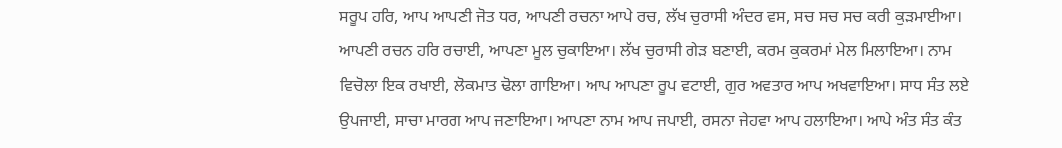ਸਰੂਪ ਹਰਿ, ਆਪ ਆਪਣੀ ਜੋਤ ਧਰ, ਆਪਣੀ ਰਚਨਾ ਆਪੇ ਰਚ, ਲੱਖ ਚੁਰਾਸੀ ਅੰਦਰ ਵਸ, ਸਚ ਸਚ ਸਚ ਕਰੀ ਕੁੜਮਾਈਆ। ਆਪਣੀ ਰਚਨ ਹਰਿ ਰਚਾਈ, ਆਪਣਾ ਮੂਲ ਚੁਕਾਇਆ। ਲੱਖ ਚੁਰਾਸੀ ਗੇੜ ਬਣਾਈ, ਕਰਮ ਕੁਕਰਮਾਂ ਮੇਲ ਮਿਲਾਇਆ। ਨਾਮ ਵਿਚੋਲਾ ਇਕ ਰਖਾਈ, ਲੋਕਮਾਤ ਢੋਲਾ ਗਾਇਆ। ਆਪ ਆਪਣਾ ਰੂਪ ਵਟਾਈ, ਗੁਰ ਅਵਤਾਰ ਆਪ ਅਖਵਾਇਆ। ਸਾਧ ਸੰਤ ਲਏ ਉਪਜਾਈ, ਸਾਚਾ ਮਾਰਗ ਆਪ ਜਣਾਇਆ। ਆਪਣਾ ਨਾਮ ਆਪ ਜਪਾਈ, ਰਸਨਾ ਜੇਹਵਾ ਆਪ ਹਲਾਇਆ। ਆਪੇ ਅੰਤ ਸੰਤ ਕੰਤ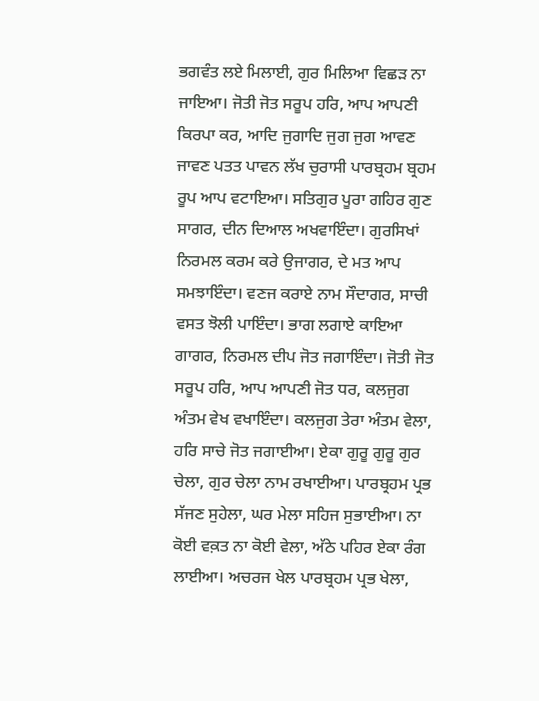ਭਗਵੰਤ ਲਏ ਮਿਲਾਈ, ਗੁਰ ਮਿਲਿਆ ਵਿਛੜ ਨਾ ਜਾਇਆ। ਜੋਤੀ ਜੋਤ ਸਰੂਪ ਹਰਿ, ਆਪ ਆਪਣੀ ਕਿਰਪਾ ਕਰ, ਆਦਿ ਜੁਗਾਦਿ ਜੁਗ ਜੁਗ ਆਵਣ ਜਾਵਣ ਪਤਤ ਪਾਵਨ ਲੱਖ ਚੁਰਾਸੀ ਪਾਰਬ੍ਰਹਮ ਬ੍ਰਹਮ ਰੂਪ ਆਪ ਵਟਾਇਆ। ਸਤਿਗੁਰ ਪੂਰਾ ਗਹਿਰ ਗੁਣ ਸਾਗਰ, ਦੀਨ ਦਿਆਲ ਅਖਵਾਇੰਦਾ। ਗੁਰਸਿਖਾਂ ਨਿਰਮਲ ਕਰਮ ਕਰੇ ਉਜਾਗਰ, ਦੇ ਮਤ ਆਪ ਸਮਝਾਇੰਦਾ। ਵਣਜ ਕਰਾਏ ਨਾਮ ਸੌਦਾਗਰ, ਸਾਚੀ ਵਸਤ ਝੋਲੀ ਪਾਇੰਦਾ। ਭਾਗ ਲਗਾਏ ਕਾਇਆ ਗਾਗਰ, ਨਿਰਮਲ ਦੀਪ ਜੋਤ ਜਗਾਇੰਦਾ। ਜੋਤੀ ਜੋਤ ਸਰੂਪ ਹਰਿ, ਆਪ ਆਪਣੀ ਜੋਤ ਧਰ, ਕਲਜੁਗ ਅੰਤਮ ਵੇਖ ਵਖਾਇੰਦਾ। ਕਲਜੁਗ ਤੇਰਾ ਅੰਤਮ ਵੇਲਾ, ਹਰਿ ਸਾਚੇ ਜੋਤ ਜਗਾਈਆ। ਏਕਾ ਗੁਰੂ ਗੁਰੂ ਗੁਰ ਚੇਲਾ, ਗੁਰ ਚੇਲਾ ਨਾਮ ਰਖਾਈਆ। ਪਾਰਬ੍ਰਹਮ ਪ੍ਰਭ ਸੱਜਣ ਸੁਹੇਲਾ, ਘਰ ਮੇਲਾ ਸਹਿਜ ਸੁਭਾਈਆ। ਨਾ ਕੋਈ ਵਕ਼ਤ ਨਾ ਕੋਈ ਵੇਲਾ, ਅੱਠੇ ਪਹਿਰ ਏਕਾ ਰੰਗ ਲਾਈਆ। ਅਚਰਜ ਖੇਲ ਪਾਰਬ੍ਰਹਮ ਪ੍ਰਭ ਖੇਲਾ,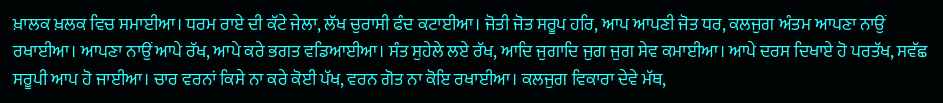ਖ਼ਾਲਕ ਖ਼ਲਕ ਵਿਚ ਸਮਾਈਆ। ਧਰਮ ਰਾਏ ਦੀ ਕੱਟੇ ਜੇਲਾ, ਲੱਖ ਚੁਰਾਸੀ ਫੰਦ ਕਟਾਈਆ। ਜੋਤੀ ਜੋਤ ਸਰੂਪ ਹਰਿ, ਆਪ ਆਪਣੀ ਜੋਤ ਧਰ, ਕਲਜੁਗ ਅੰਤਮ ਆਪਣਾ ਨਾਉਂ ਰਖਾਈਆ। ਆਪਣਾ ਨਾਉਂ ਆਪੇ ਰੱਖ, ਆਪੇ ਕਰੇ ਭਗਤ ਵਡਿਆਈਆ। ਸੰਤ ਸੁਹੇਲੇ ਲਏ ਰੱਖ, ਆਦਿ ਜੁਗਾਦਿ ਜੁਗ ਜੁਗ ਸੇਵ ਕਮਾਈਆ। ਆਪੇ ਦਰਸ ਦਿਖਾਏ ਹੋ ਪਰਤੱਖ, ਸਵੱਛ ਸਰੂਪੀ ਆਪ ਹੋ ਜਾਈਆ। ਚਾਰ ਵਰਨਾਂ ਕਿਸੇ ਨਾ ਕਰੇ ਕੋਈ ਪੱਖ, ਵਰਨ ਗੋਤ ਨਾ ਕੋਇ ਰਖਾਈਆ। ਕਲਜੁਗ ਵਿਕਾਰਾ ਦੇਵੇ ਮੱਥ,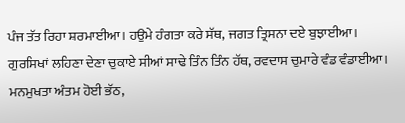ਪੰਜ ਤੱਤ ਰਿਹਾ ਸ਼ਰਮਾਈਆ। ਹਉਮੇ ਹੰਗਤਾ ਕਰੇ ਸੱਥ, ਜਗਤ ਤ੍ਰਿਸਨਾ ਦਏ ਬੁਝਾਈਆ। ਗੁਰਸਿਖਾਂ ਲਹਿਣਾ ਦੇਣਾ ਚੁਕਾਏ ਸੀਆਂ ਸਾਢੇ ਤਿੰਨ ਤਿੰਨ ਹੱਥ, ਰਵਦਾਸ ਚੁਮਾਰੇ ਵੰਡ ਵੰਡਾਈਆ। ਮਨਮੁਖਤਾ ਅੰਤਮ ਹੋਈ ਭੱਠ,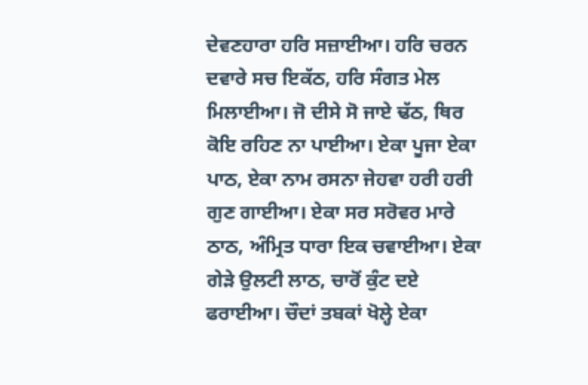ਦੇਵਣਹਾਰਾ ਹਰਿ ਸਜ਼ਾਈਆ। ਹਰਿ ਚਰਨ ਦਵਾਰੇ ਸਚ ਇਕੱਠ, ਹਰਿ ਸੰਗਤ ਮੇਲ ਮਿਲਾਈਆ। ਜੋ ਦੀਸੇ ਸੋ ਜਾਏ ਢੱਠ, ਥਿਰ ਕੋਇ ਰਹਿਣ ਨਾ ਪਾਈਆ। ਏਕਾ ਪੂਜਾ ਏਕਾ ਪਾਠ, ਏਕਾ ਨਾਮ ਰਸਨਾ ਜੇਹਵਾ ਹਰੀ ਹਰੀ ਗੁਣ ਗਾਈਆ। ਏਕਾ ਸਰ ਸਰੋਵਰ ਮਾਰੇ ਠਾਠ, ਅੰਮ੍ਰਿਤ ਧਾਰਾ ਇਕ ਚਵਾਈਆ। ਏਕਾ ਗੇੜੇ ਉਲਟੀ ਲਾਠ, ਚਾਰੋਂ ਕੁੰਟ ਦਏ ਫਰਾਈਆ। ਚੌਦਾਂ ਤਬਕਾਂ ਖੋਲ੍ਹੇ ਏਕਾ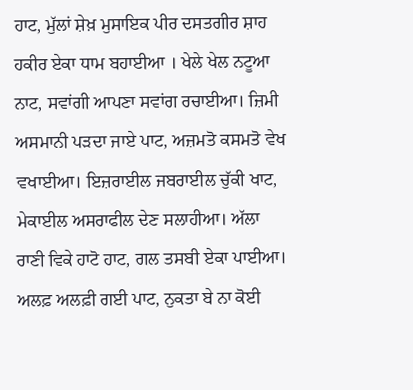ਹਾਟ, ਮੁੱਲਾਂ ਸ਼ੇਖ਼ ਮੁਸਾਇਕ ਪੀਰ ਦਸਤਗੀਰ ਸ਼ਾਹ ਹਕੀਰ ਏਕਾ ਧਾਮ ਬਹਾਈਆ । ਖੇਲੇ ਖੇਲ ਨਟੂਆ ਨਾਟ, ਸਵਾਂਗੀ ਆਪਣਾ ਸਵਾਂਗ ਰਚਾਈਆ। ਜ਼ਿਮੀ ਅਸਮਾਨੀ ਪੜਦਾ ਜਾਏ ਪਾਟ, ਅਜ਼ਮਤੋ ਕਸਮਤੋ ਵੇਖ ਵਖਾਈਆ। ਇਜ਼ਰਾਈਲ ਜਬਰਾਈਲ ਚੁੱਕੀ ਖਾਟ, ਮੇਕਾਈਲ ਅਸਰਾਫੀਲ ਦੇਣ ਸਲਾਹੀਆ। ਅੱਲਾ ਰਾਣੀ ਵਿਕੇ ਹਾਟੋ ਹਾਟ, ਗਲ ਤਸਬੀ ਏਕਾ ਪਾਈਆ। ਅਲਫ਼ ਅਲਫ਼ੀ ਗਈ ਪਾਟ, ਨੁਕਤਾ ਬੇ ਨਾ ਕੋਈ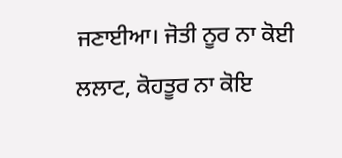ਜਣਾਈਆ। ਜੋਤੀ ਨੂਰ ਨਾ ਕੋਈ ਲਲਾਟ, ਕੋਹਤੂਰ ਨਾ ਕੋਇ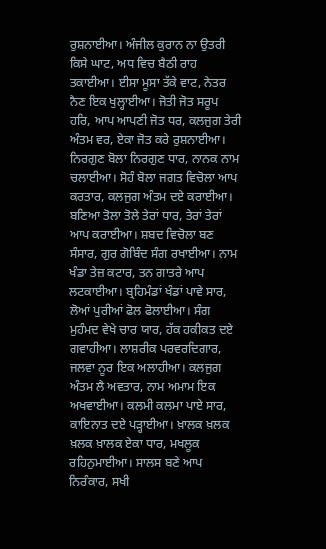ਰੁਸ਼ਨਾਈਆ। ਅੰਜੀਲ ਕੁਰਾਨ ਨਾ ਉਤਰੀ ਕਿਸੇ ਘਾਟ, ਅਧ ਵਿਚ ਬੈਠੀ ਰਾਹ ਤਕਾਈਆ। ਈਸਾ ਮੂਸਾ ਤੱਕੇ ਵਾਟ, ਨੇਤਰ ਨੈਣ ਇਕ ਖੁਲ੍ਹਾਈਆ। ਜੋਤੀ ਜੋਤ ਸਰੂਪ ਹਰਿ, ਆਪ ਆਪਣੀ ਜੋਤ ਧਰ, ਕਲਜੁਗ ਤੇਰੀ ਅੰਤਮ ਵਰ, ਏਕਾ ਜੋਤ ਕਰੇ ਰੁਸ਼ਨਾਈਆ। ਨਿਰਗੁਣ ਬੋਲਾ ਨਿਰਗੁਣ ਧਾਰ, ਨਾਨਕ ਨਾਮ ਚਲਾਈਆ। ਸੋਹੰ ਬੋਲਾ ਜਗਤ ਵਿਚੋਲਾ ਆਪ ਕਰਤਾਰ, ਕਲਜੁਗ ਅੰਤਮ ਦਏ ਕਰਾਈਆ। ਬਣਿਆ ਤੋਲਾ ਤੋਲੇ ਤੇਰਾਂ ਧਾਰ, ਤੇਰਾਂ ਤੇਰਾਂ ਆਪ ਕਰਾਈਆ। ਸ਼ਬਦ ਵਿਚੋਲਾ ਬਣ ਸੰਸਾਰ, ਗੁਰ ਗੋਬਿੰਦ ਸੰਗ ਰਖਾਈਆ। ਨਾਮ ਖੰਡਾ ਤੇਜ਼ ਕਟਾਰ, ਤਨ ਗਾਤਰੇ ਆਪ ਲਟਕਾਈਆ। ਬ੍ਰਹਿਮੰਡਾਂ ਖੰਡਾਂ ਪਾਵੇ ਸਾਰ, ਲੋਆਂ ਪੁਰੀਆਂ ਫੋਲ ਫੋਲਾਈਆ। ਸੰਗ ਮੁਹੰਮਦ ਵੇਖੇ ਚਾਰ ਯਾਰ, ਹੱਕ ਹਕੀਕਤ ਦਏ ਗਵਾਹੀਆ। ਲਾਸ਼ਰੀਕ ਪਰਵਰਦਿਗਾਰ, ਜਲਵਾ ਨੂਰ ਇਕ ਅਲਾਹੀਆ। ਕਲਜੁਗ ਅੰਤਮ ਲੈ ਅਵਤਾਰ, ਨਾਮ ਅਮਾਮ ਇਕ ਅਖਵਾਈਆ। ਕਲਮੀ ਕਲਮਾ ਪਾਏ ਸਾਰ, ਕਾਇਨਾਤ ਦਏ ਪੜ੍ਹਾਈਆ। ਖ਼ਾਲਕ ਖ਼ਲਕ ਖ਼ਲਕ ਖ਼ਾਲਕ ਏਕਾ ਧਾਰ, ਮਖਲੂਕ ਰਹਿਨੁਮਾਈਆ। ਸਾਲਸ ਬਣੇ ਆਪ ਨਿਰੰਕਾਰ, ਸਖੀ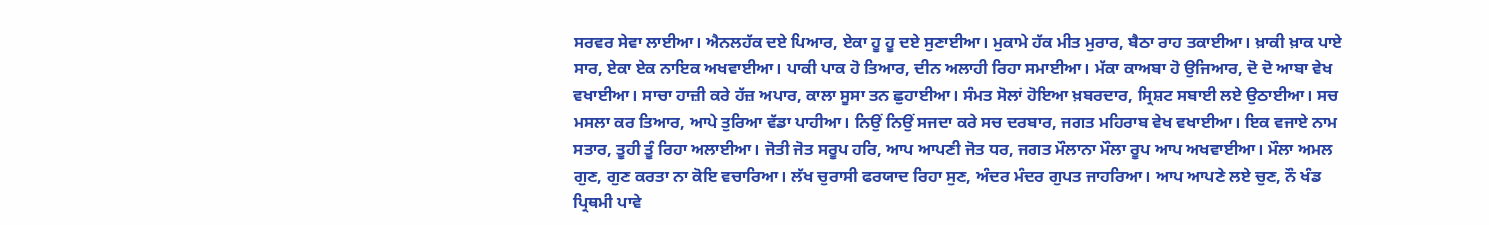ਸਰਵਰ ਸੇਵਾ ਲਾਈਆ। ਐਨਲਹੱਕ ਦਏ ਪਿਆਰ, ਏਕਾ ਹੂ ਹੂ ਦਏ ਸੁਣਾਈਆ। ਮੁਕਾਮੇ ਹੱਕ ਮੀਤ ਮੁਰਾਰ, ਬੈਠਾ ਰਾਹ ਤਕਾਈਆ। ਖ਼ਾਕੀ ਖ਼ਾਕ ਪਾਏ ਸਾਰ, ਏਕਾ ਏਕ ਨਾਇਕ ਅਖਵਾਈਆ। ਪਾਕੀ ਪਾਕ ਹੋ ਤਿਆਰ, ਦੀਨ ਅਲਾਹੀ ਰਿਹਾ ਸਮਾਈਆ। ਮੱਕਾ ਕਾਅਬਾ ਹੋ ਉਜਿਆਰ, ਦੋ ਦੋ ਆਬਾ ਵੇਖ ਵਖਾਈਆ। ਸਾਚਾ ਹਾਜ਼ੀ ਕਰੇ ਹੱਜ਼ ਅਪਾਰ, ਕਾਲਾ ਸੂਸਾ ਤਨ ਛੁਹਾਈਆ। ਸੰਮਤ ਸੋਲਾਂ ਹੋਇਆ ਖ਼ਬਰਦਾਰ, ਸ੍ਰਿਸ਼ਟ ਸਬਾਈ ਲਏ ਉਠਾਈਆ। ਸਚ ਮਸਲਾ ਕਰ ਤਿਆਰ, ਆਪੇ ਤੁਰਿਆ ਵੱਡਾ ਪਾਹੀਆ। ਨਿਉਂ ਨਿਉਂ ਸਜਦਾ ਕਰੇ ਸਚ ਦਰਬਾਰ, ਜਗਤ ਮਹਿਰਾਬ ਵੇਖ ਵਖਾਈਆ। ਇਕ ਵਜਾਏ ਨਾਮ ਸਤਾਰ, ਤੂਹੀ ਤੂੰ ਰਿਹਾ ਅਲਾਈਆ। ਜੋਤੀ ਜੋਤ ਸਰੂਪ ਹਰਿ, ਆਪ ਆਪਣੀ ਜੋਤ ਧਰ, ਜਗਤ ਮੌਲਾਨਾ ਮੌਲਾ ਰੂਪ ਆਪ ਅਖਵਾਈਆ। ਮੌਲਾ ਅਮਲ ਗੁਣ, ਗੁਣ ਕਰਤਾ ਨਾ ਕੋਇ ਵਚਾਰਿਆ। ਲੱਖ ਚੁਰਾਸੀ ਫਰਯਾਦ ਰਿਹਾ ਸੁਣ, ਅੰਦਰ ਮੰਦਰ ਗੁਪਤ ਜਾਹਰਿਆ। ਆਪ ਆਪਣੇ ਲਏ ਚੁਣ, ਨੌ ਖੰਡ ਪ੍ਰਿਥਮੀ ਪਾਵੇ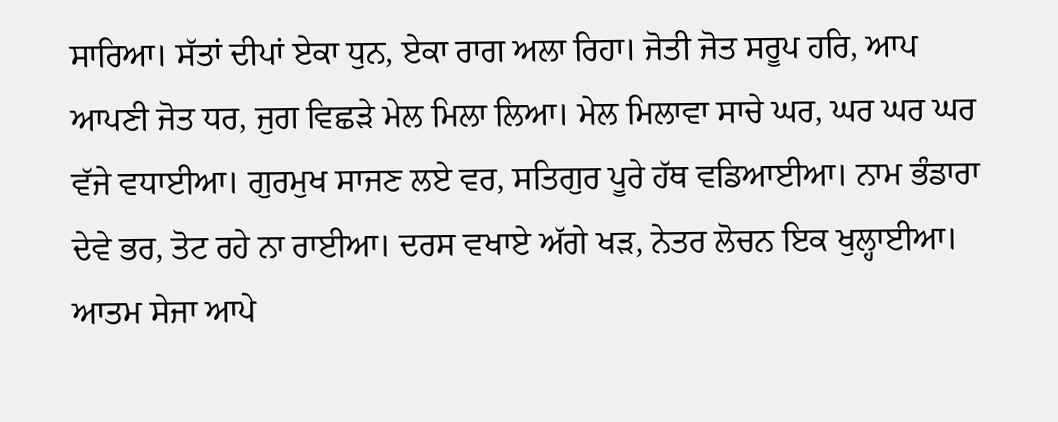ਸਾਰਿਆ। ਸੱਤਾਂ ਦੀਪਾਂ ਏਕਾ ਧੁਨ, ਏਕਾ ਰਾਗ ਅਲਾ ਰਿਹਾ। ਜੋਤੀ ਜੋਤ ਸਰੂਪ ਹਰਿ, ਆਪ ਆਪਣੀ ਜੋਤ ਧਰ, ਜੁਗ ਵਿਛੜੇ ਮੇਲ ਮਿਲਾ ਲਿਆ। ਮੇਲ ਮਿਲਾਵਾ ਸਾਚੇ ਘਰ, ਘਰ ਘਰ ਘਰ ਵੱਜੇ ਵਧਾਈਆ। ਗੁਰਮੁਖ ਸਾਜਣ ਲਏ ਵਰ, ਸਤਿਗੁਰ ਪੂਰੇ ਹੱਥ ਵਡਿਆਈਆ। ਨਾਮ ਭੰਡਾਰਾ ਦੇਵੇ ਭਰ, ਤੋਟ ਰਹੇ ਨਾ ਰਾਈਆ। ਦਰਸ ਵਖਾਏ ਅੱਗੇ ਖੜ, ਨੇਤਰ ਲੋਚਨ ਇਕ ਖੁਲ੍ਹਾਈਆ। ਆਤਮ ਸੇਜਾ ਆਪੇ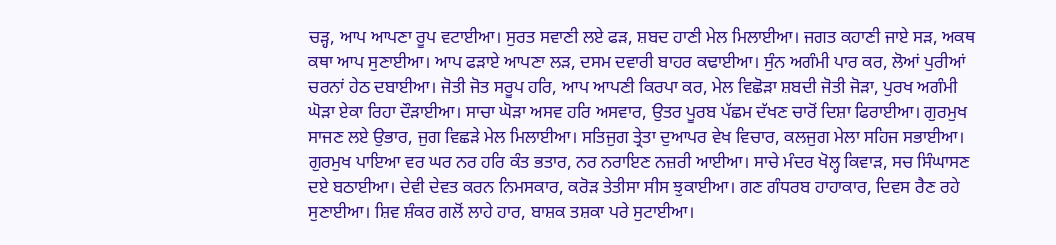ਚੜ੍ਹ, ਆਪ ਆਪਣਾ ਰੂਪ ਵਟਾਈਆ। ਸੁਰਤ ਸਵਾਣੀ ਲਏ ਫੜ, ਸ਼ਬਦ ਹਾਣੀ ਮੇਲ ਮਿਲਾਈਆ। ਜਗਤ ਕਹਾਣੀ ਜਾਏ ਸੜ, ਅਕਥ ਕਥਾ ਆਪ ਸੁਣਾਈਆ। ਆਪ ਫੜਾਏ ਆਪਣਾ ਲੜ, ਦਸਮ ਦਵਾਰੀ ਬਾਹਰ ਕਢਾਈਆ। ਸੁੰਨ ਅਗੰਮੀ ਪਾਰ ਕਰ, ਲੋਆਂ ਪੁਰੀਆਂ ਚਰਨਾਂ ਹੇਠ ਦਬਾਈਆ। ਜੋਤੀ ਜੋਤ ਸਰੂਪ ਹਰਿ, ਆਪ ਆਪਣੀ ਕਿਰਪਾ ਕਰ, ਮੇਲ ਵਿਛੋੜਾ ਸ਼ਬਦੀ ਜੋਤੀ ਜੋੜਾ, ਪੁਰਖ ਅਗੰਮੀ ਘੋੜਾ ਏਕਾ ਰਿਹਾ ਦੌੜਾਈਆ। ਸਾਚਾ ਘੋੜਾ ਅਸਵ ਹਰਿ ਅਸਵਾਰ, ਉਤਰ ਪੂਰਬ ਪੱਛਮ ਦੱਖਣ ਚਾਰੋਂ ਦਿਸ਼ਾ ਫਿਰਾਈਆ। ਗੁਰਮੁਖ ਸਾਜਣ ਲਏ ਉਭਾਰ, ਜੁਗ ਵਿਛੜੇ ਮੇਲ ਮਿਲਾਈਆ। ਸਤਿਜੁਗ ਤ੍ਰੇਤਾ ਦੁਆਪਰ ਵੇਖ ਵਿਚਾਰ, ਕਲਜੁਗ ਮੇਲਾ ਸਹਿਜ ਸਭਾਈਆ। ਗੁਰਮੁਖ ਪਾਇਆ ਵਰ ਘਰ ਨਰ ਹਰਿ ਕੰਤ ਭਤਾਰ, ਨਰ ਨਰਾਇਣ ਨਜ਼ਰੀ ਆਈਆ। ਸਾਚੇ ਮੰਦਰ ਖੋਲ੍ਹ ਕਿਵਾੜ, ਸਚ ਸਿੰਘਾਸਣ ਦਏ ਬਠਾਈਆ। ਦੇਵੀ ਦੇਵਤ ਕਰਨ ਨਿਮਸਕਾਰ, ਕਰੋੜ ਤੇਤੀਸਾ ਸੀਸ ਝੁਕਾਈਆ। ਗਣ ਗੰਧਰਬ ਹਾਹਾਕਾਰ, ਦਿਵਸ ਰੈਣ ਰਹੇ ਸੁਣਾਈਆ। ਸ਼ਿਵ ਸ਼ੰਕਰ ਗਲੋਂ ਲਾਹੇ ਹਾਰ, ਬਾਸ਼ਕ ਤਸ਼ਕਾ ਪਰੇ ਸੁਟਾਈਆ।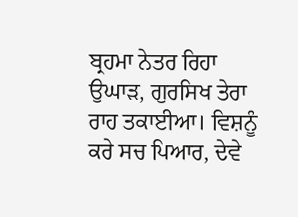ਬ੍ਰਹਮਾ ਨੇਤਰ ਰਿਹਾ ਉਘਾੜ, ਗੁਰਸਿਖ ਤੇਰਾ ਰਾਹ ਤਕਾਈਆ। ਵਿਸ਼ਨੂੰ ਕਰੇ ਸਚ ਪਿਆਰ, ਦੇਵੇ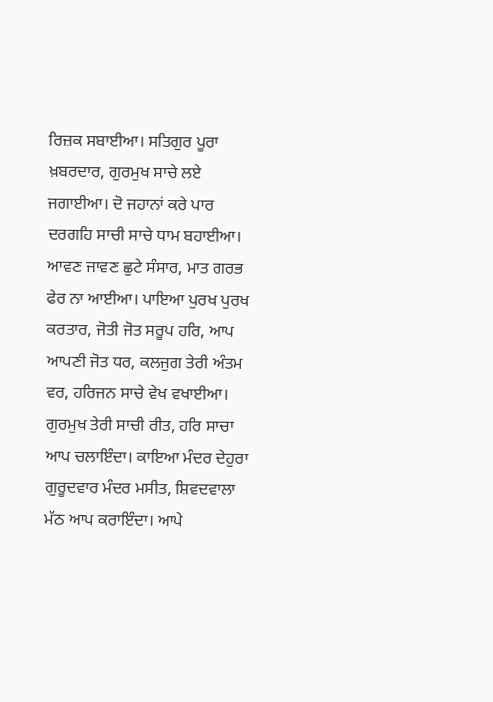ਰਿਜ਼ਕ ਸਬਾਈਆ। ਸਤਿਗੁਰ ਪੂਰਾ ਖ਼ਬਰਦਾਰ, ਗੁਰਮੁਖ ਸਾਚੇ ਲਏ ਜਗਾਈਆ। ਦੋ ਜਹਾਨਾਂ ਕਰੇ ਪਾਰ ਦਰਗਹਿ ਸਾਚੀ ਸਾਚੇ ਧਾਮ ਬਹਾਈਆ। ਆਵਣ ਜਾਵਣ ਛੁਟੇ ਸੰਸਾਰ, ਮਾਤ ਗਰਭ ਫੇਰ ਨਾ ਆਈਆ। ਪਾਇਆ ਪੁਰਖ ਪੁਰਖ ਕਰਤਾਰ, ਜੋਤੀ ਜੋਤ ਸਰੂਪ ਹਰਿ, ਆਪ ਆਪਣੀ ਜੋਤ ਧਰ, ਕਲਜੁਗ ਤੇਰੀ ਅੰਤਮ ਵਰ, ਹਰਿਜਨ ਸਾਚੇ ਵੇਖ ਵਖਾਈਆ। ਗੁਰਮੁਖ ਤੇਰੀ ਸਾਚੀ ਰੀਤ, ਹਰਿ ਸਾਚਾ ਆਪ ਚਲਾਇੰਦਾ। ਕਾਇਆ ਮੰਦਰ ਦੇਹੁਰਾ ਗੁਰੂਦਵਾਰ ਮੰਦਰ ਮਸੀਤ, ਸ਼ਿਵਦਵਾਲਾ ਮੱਠ ਆਪ ਕਰਾਇੰਦਾ। ਆਪੇ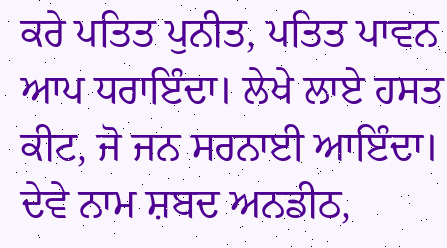ਕਰੇ ਪਤਿਤ ਪੁਨੀਤ, ਪਤਿਤ ਪਾਵਨ ਆਪ ਧਰਾਇੰਦਾ। ਲੇਖੇ ਲਾਏ ਹਸਤ ਕੀਟ, ਜੋ ਜਨ ਸਰਨਾਈ ਆਇੰਦਾ। ਦੇਵੇ ਨਾਮ ਸ਼ਬਦ ਅਨਡੀਠ,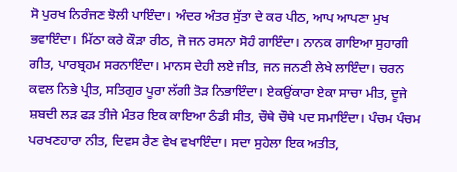ਸੋ ਪੁਰਖ ਨਿਰੰਜਣ ਝੋਲੀ ਪਾਇੰਦਾ। ਅੰਦਰ ਅੰਤਰ ਸੁੱਤਾ ਦੇ ਕਰ ਪੀਠ, ਆਪ ਆਪਣਾ ਮੁਖ ਭਵਾਇੰਦਾ। ਮਿੱਠਾ ਕਰੇ ਕੌੜਾ ਰੀਠ, ਜੋ ਜਨ ਰਸਨਾ ਸੋਹੰ ਗਾਇੰਦਾ। ਨਾਨਕ ਗਾਇਆ ਸੁਹਾਗੀ ਗੀਤ, ਪਾਰਬ੍ਰਹਮ ਸਰਨਾਇੰਦਾ। ਮਾਨਸ ਦੇਹੀ ਲਏ ਜੀਤ, ਜਨ ਜਨਣੀ ਲੇਖੇ ਲਾਇੰਦਾ। ਚਰਨ ਕਵਲ ਨਿਭੇ ਪ੍ਰੀਤ, ਸਤਿਗੁਰ ਪੂਰਾ ਲੱਗੀ ਤੋੜ ਨਿਭਾਇੰਦਾ। ਏਕਉਂਕਾਰਾ ਏਕਾ ਸਾਚਾ ਮੀਤ, ਦੂਜੇ ਸ਼ਬਦੀ ਲੜ ਫੜ ਤੀਜੇ ਮੰਤਰ ਇਕ ਕਾਇਆ ਠੰਡੀ ਸੀਤ, ਚੌਥੇ ਚੌਥੇ ਪਦ ਸਮਾਇੰਦਾ। ਪੰਚਮ ਪੰਚਮ ਪਰਖਣਹਾਰਾ ਨੀਤ, ਦਿਵਸ ਰੈਣ ਵੇਖ ਵਖਾਇੰਦਾ। ਸਦਾ ਸੁਹੇਲਾ ਇਕ ਅਤੀਤ,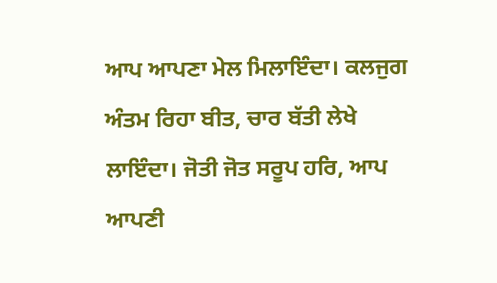ਆਪ ਆਪਣਾ ਮੇਲ ਮਿਲਾਇੰਦਾ। ਕਲਜੁਗ ਅੰਤਮ ਰਿਹਾ ਬੀਤ, ਚਾਰ ਬੱਤੀ ਲੇਖੇ ਲਾਇੰਦਾ। ਜੋਤੀ ਜੋਤ ਸਰੂਪ ਹਰਿ, ਆਪ ਆਪਣੀ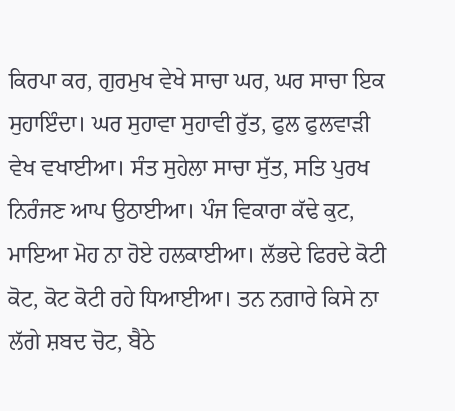ਕਿਰਪਾ ਕਰ, ਗੁਰਮੁਖ ਵੇਖੇ ਸਾਚਾ ਘਰ, ਘਰ ਸਾਚਾ ਇਕ ਸੁਹਾਇੰਦਾ। ਘਰ ਸੁਹਾਵਾ ਸੁਹਾਵੀ ਰੁੱਤ, ਫੁਲ ਫੁਲਵਾੜੀ ਵੇਖ ਵਖਾਈਆ। ਸੰਤ ਸੁਹੇਲਾ ਸਾਚਾ ਸੁੱਤ, ਸਤਿ ਪੁਰਖ ਨਿਰੰਜਣ ਆਪ ਉਠਾਈਆ। ਪੰਜ ਵਿਕਾਰਾ ਕੱਢੇ ਕੁਟ, ਮਾਇਆ ਮੋਹ ਨਾ ਹੋਏ ਹਲਕਾਈਆ। ਲੱਭਦੇ ਫਿਰਦੇ ਕੋਟੀ ਕੋਟ, ਕੋਟ ਕੋਟੀ ਰਹੇ ਧਿਆਈਆ। ਤਨ ਨਗਾਰੇ ਕਿਸੇ ਨਾ ਲੱਗੇ ਸ਼ਬਦ ਚੋਟ, ਬੈਠੇ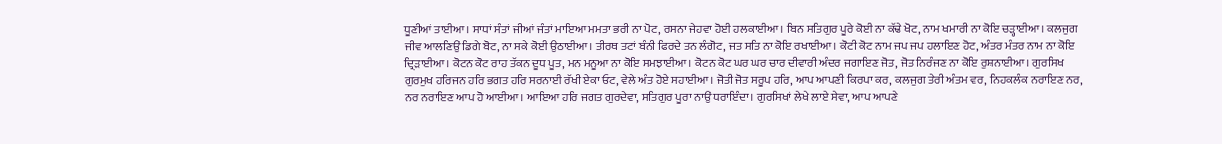ਧੂਣੀਆਂ ਤਾਈਆ। ਸਾਧਾਂ ਸੰਤਾਂ ਜੀਆਂ ਜੰਤਾਂ ਮਾਇਆ ਮਮਤਾ ਭਰੀ ਨਾ ਪੋਟ, ਰਸਨਾ ਜੇਹਵਾ ਹੋਈ ਹਲਕਾਈਆ। ਬਿਨ ਸਤਿਗੁਰ ਪੂਰੇ ਕੋਈ ਨਾ ਕੱਢੇ ਖੋਟ, ਨਾਮ ਖਮਾਰੀ ਨਾ ਕੋਇ ਚੜ੍ਹਾਈਆ। ਕਲਜੁਗ ਜੀਵ ਆਲਣਿਉਂ ਡਿਗੇ ਬੋਟ, ਨਾ ਸਕੇ ਕੋਈ ਉਠਾਈਆ। ਤੀਰਥ ਤਟਾਂ ਬੰਨੀ ਫਿਰਦੇ ਤਨ ਲੰਗੋਟ, ਜਤ ਸਤਿ ਨਾ ਕੋਇ ਰਖਾਈਆ। ਕੋਟੀ ਕੋਟ ਨਾਮ ਜਪ ਜਪ ਹਲਾਇਣ ਹੋਟ, ਅੰਤਰ ਮੰਤਰ ਨਾਮ ਨਾ ਕੋਇ ਦ੍ਰਿੜਾਈਆ। ਕੋਟਨ ਕੋਟ ਰਾਹ ਤੱਕਨ ਦੂਧ ਪੂਤ, ਮਨ ਮਨੂਆ ਨਾ ਕੋਇ ਸਮਝਾਈਆ। ਕੋਟਨ ਕੋਟ ਘਰ ਘਰ ਚਾਰ ਦੀਵਾਰੀ ਅੰਦਰ ਜਗਾਇਣ ਜੋਤ, ਜੋਤ ਨਿਰੰਜਣ ਨਾ ਕੋਇ ਰੁਸ਼ਨਾਈਆ। ਗੁਰਸਿਖ ਗੁਰਮੁਖ ਹਰਿਜਨ ਹਰਿ ਭਗਤ ਹਰਿ ਸਰਨਾਈ ਰੱਖੀ ਏਕਾ ਓਟ, ਵੇਲੇ ਅੰਤ ਹੋਏ ਸਹਾਈਆ। ਜੋਤੀ ਜੋਤ ਸਰੂਪ ਹਰਿ, ਆਪ ਆਪਣੀ ਕਿਰਪਾ ਕਰ, ਕਲਜੁਗ ਤੇਰੀ ਅੰਤਮ ਵਰ, ਨਿਹਕਲੰਕ ਨਰਾਇਣ ਨਰ, ਨਰ ਨਰਾਇਣ ਆਪ ਹੋ ਆਈਆ। ਆਇਆ ਹਰਿ ਜਗਤ ਗੁਰਦੇਵਾ, ਸਤਿਗੁਰ ਪੂਰਾ ਨਾਉਂ ਧਰਾਇੰਦਾ। ਗੁਰਸਿਖਾਂ ਲੇਖੇ ਲਾਏ ਸੇਵਾ, ਆਪ ਆਪਣੇ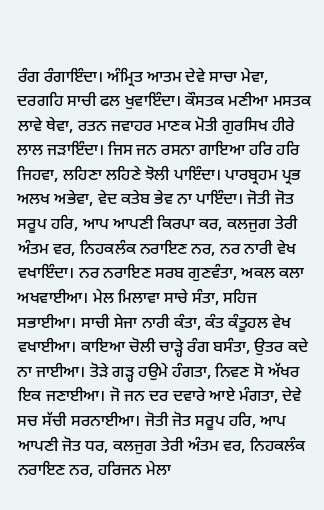ਰੰਗ ਰੰਗਾਇੰਦਾ। ਅੰਮ੍ਰਿਤ ਆਤਮ ਦੇਵੇ ਸਾਚਾ ਮੇਵਾ, ਦਰਗਹਿ ਸਾਚੀ ਫਲ ਖੁਵਾਇੰਦਾ। ਕੌਸਤਕ ਮਣੀਆ ਮਸਤਕ ਲਾਵੇ ਥੇਵਾ, ਰਤਨ ਜਵਾਹਰ ਮਾਣਕ ਮੋਤੀ ਗੁਰਸਿਖ ਹੀਰੇ ਲਾਲ ਜੜਾਇੰਦਾ। ਜਿਸ ਜਨ ਰਸਨਾ ਗਾਇਆ ਹਰਿ ਹਰਿ ਜਿਹਵਾ, ਲਹਿਣਾ ਲਹਿਣੇ ਝੋਲੀ ਪਾਇੰਦਾ। ਪਾਰਬ੍ਰਹਮ ਪ੍ਰਭ ਅਲਖ ਅਭੇਵਾ, ਵੇਦ ਕਤੇਬ ਭੇਵ ਨਾ ਪਾਇੰਦਾ। ਜੋਤੀ ਜੋਤ ਸਰੂਪ ਹਰਿ, ਆਪ ਆਪਣੀ ਕਿਰਪਾ ਕਰ, ਕਲਜੁਗ ਤੇਰੀ ਅੰਤਮ ਵਰ, ਨਿਹਕਲੰਕ ਨਰਾਇਣ ਨਰ, ਨਰ ਨਾਰੀ ਵੇਖ ਵਖਾਇੰਦਾ। ਨਰ ਨਰਾਇਣ ਸਰਬ ਗੁਣਵੰਤਾ, ਅਕਲ ਕਲਾ ਅਖਵਾਈਆ। ਮੇਲ ਮਿਲਾਵਾ ਸਾਚੇ ਸੰਤਾ, ਸਹਿਜ ਸਭਾਈਆ। ਸਾਚੀ ਸੇਜਾ ਨਾਰੀ ਕੰਤਾ, ਕੰਤ ਕੰਤੂਹਲ ਵੇਖ ਵਖਾਈਆ। ਕਾਇਆ ਚੋਲੀ ਚਾੜ੍ਹੇ ਰੰਗ ਬਸੰਤਾ, ਉਤਰ ਕਦੇ ਨਾ ਜਾਈਆ। ਤੋੜੇ ਗੜ੍ਹ ਹਉਮੇ ਹੰਗਤਾ, ਨਿਵਣ ਸੋ ਅੱਖਰ ਇਕ ਜਣਾਈਆ। ਜੋ ਜਨ ਦਰ ਦਵਾਰੇ ਆਏ ਮੰਗਤਾ, ਦੇਵੇ ਸਚ ਸੱਚੀ ਸਰਨਾਈਆ। ਜੋਤੀ ਜੋਤ ਸਰੂਪ ਹਰਿ, ਆਪ ਆਪਣੀ ਜੋਤ ਧਰ, ਕਲਜੁਗ ਤੇਰੀ ਅੰਤਮ ਵਰ, ਨਿਹਕਲੰਕ ਨਰਾਇਣ ਨਰ, ਹਰਿਜਨ ਮੇਲਾ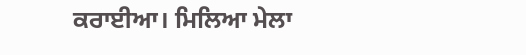ਕਰਾਈਆ। ਮਿਲਿਆ ਮੇਲਾ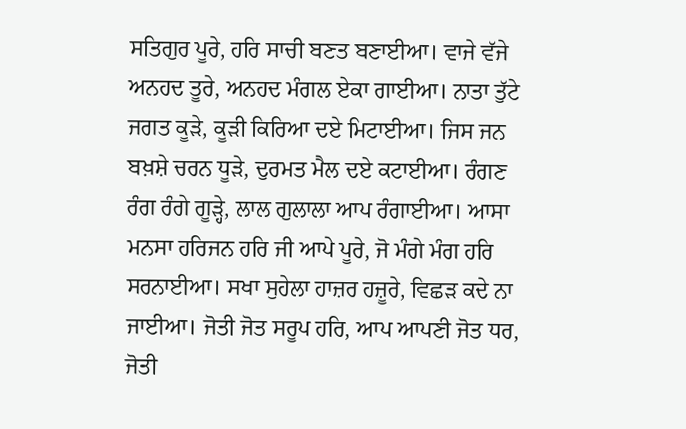ਸਤਿਗੁਰ ਪੂਰੇ, ਹਰਿ ਸਾਚੀ ਬਣਤ ਬਣਾਈਆ। ਵਾਜੇ ਵੱਜੇ ਅਨਹਦ ਤੂਰੇ, ਅਨਹਦ ਮੰਗਲ ਏਕਾ ਗਾਈਆ। ਨਾਤਾ ਤੁੱਟੇ ਜਗਤ ਕੂੜੇ, ਕੂੜੀ ਕਿਰਿਆ ਦਏ ਮਿਟਾਈਆ। ਜਿਸ ਜਨ ਬਖ਼ਸ਼ੇ ਚਰਨ ਧੂੜੇ, ਦੁਰਮਤ ਮੈਲ ਦਏ ਕਟਾਈਆ। ਰੰਗਣ ਰੰਗ ਰੰਗੇ ਗੂੜ੍ਹੇ, ਲਾਲ ਗੁਲਾਲਾ ਆਪ ਰੰਗਾਈਆ। ਆਸਾ ਮਨਸਾ ਹਰਿਜਨ ਹਰਿ ਜੀ ਆਪੇ ਪੂਰੇ, ਜੋ ਮੰਗੇ ਮੰਗ ਹਰਿ ਸਰਨਾਈਆ। ਸਖਾ ਸੁਹੇਲਾ ਹਾਜ਼ਰ ਹਜ਼ੂਰੇ, ਵਿਛੜ ਕਦੇ ਨਾ ਜਾਈਆ। ਜੋਤੀ ਜੋਤ ਸਰੂਪ ਹਰਿ, ਆਪ ਆਪਣੀ ਜੋਤ ਧਰ, ਜੋਤੀ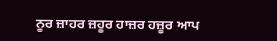ਨੂਰ ਜ਼ਾਹਰ ਜ਼ਹੂਰ ਹਾਜ਼ਰ ਹਜ਼ੂਰ ਆਪ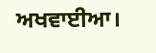ਅਖਵਾਈਆ।